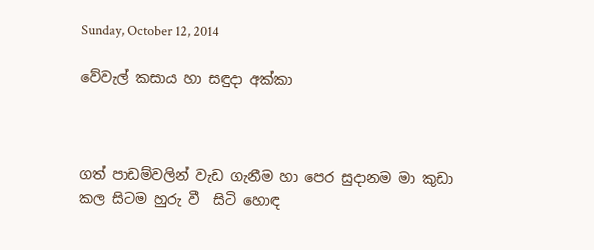Sunday, October 12, 2014

වේවැල් කසාය හා සඳුදා අක්කා



ගත් පාඩම්වලින් වැඩ ගැනීම හා පෙර සුදානම මා කුඩා කල සිටම හුරු වී  සිටි හොඳ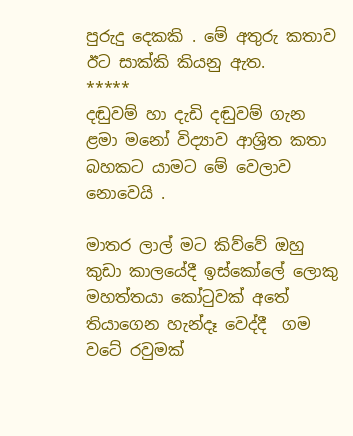පුරුදු දෙකකි . මේ අතුරු කතාව ඊට සාක්කි කියනු ඇත.
*****
දඬුවම් හා දැඩි දඬුවම් ගැන ළමා මනෝ විද්‍යාව ආශ්‍රිත කතා බහකට යාමට මේ වෙලාව නොවෙයි .

මාතර ලාල් මට කිව්වේ ඔහු කුඩා කාලයේදී ඉස්කෝලේ ලොකු මහත්තයා කෝටුවක් අතේ තියාගෙන හැන්දෑ වෙද්දී  ගම වටේ රවුමක්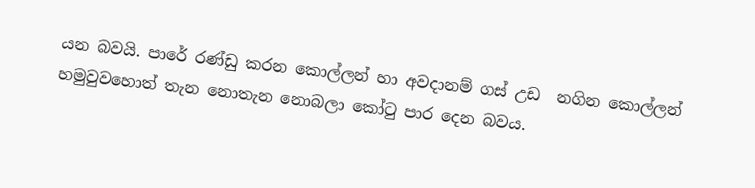යන බවයි. පාරේ රණ්ඩු කරන කොල්ලන් හා අවදානම් ගස් උඩ  නගින කොල්ලන් හමුවුවහොත් තැන නොතැන නොබලා කෝටු පාර දෙන බවය.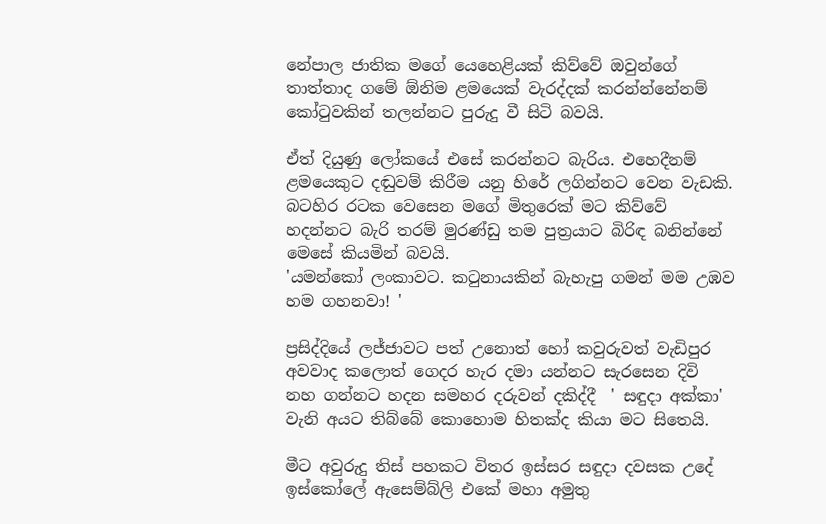නේපාල ජාතික මගේ යෙහෙළියක් කිව්වේ ඔවුන්ගේ තාත්තාද ගමේ ඕනිම ළමයෙක් වැරද්දක් කරන්න්නේනම් කෝටුවකින් තලන්නට පුරුදු වී සිටි බවයි.

ඒත් දියුණු ලෝකයේ එසේ කරන්නට බැරිය. එහෙදීනම් ළමයෙකුට දඬුවම් කිරීම යනු හිරේ ලගින්නට වෙන වැඩකි. බටහිර රටක වෙසෙන මගේ මිතුරෙක් මට කිව්වේ හදන්නට බැරි තරම් මුරණ්ඩු තම පුත්‍රයාට බිරිඳ බනින්නේ මෙසේ කියමින් බවයි.
'යමන්කෝ ලංකාවට. කටුනායකින් බැහැපු ගමන් මම උඹව හම ගහනවා! '

ප්‍රසිද්දියේ ලජ්ජාවට පත් උනොත් හෝ කවුරුවත් වැඩිපුර අවවාද කලොත් ගෙදර හැර දමා යන්නට සැරසෙන දිවි නහ ගන්නට හදන සමහර දරුවන් දකිද්දී  ' සඳුදා අක්කා' වැනි අයට තිබ්බේ කොහොම හිතක්ද කියා මට සිතෙයි.

මීට අවුරුදු තිස් පහකට විතර ඉස්සර සඳුදා දවසක උදේ ඉස්කෝලේ ඇසෙම්බ්ලි එකේ මහා අමුතු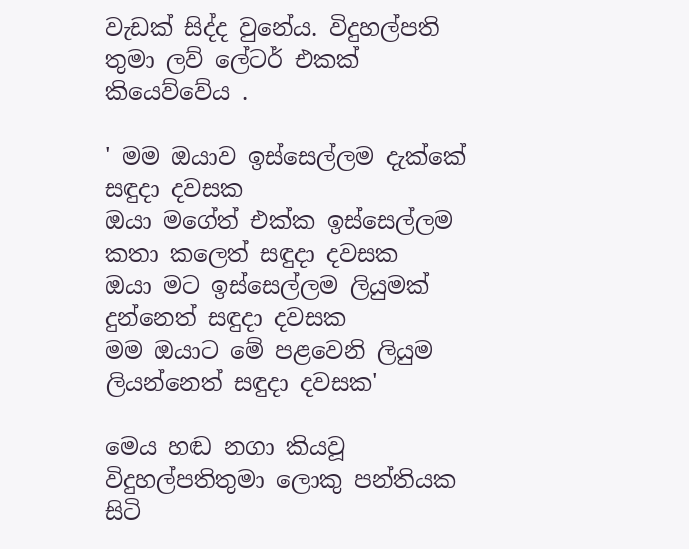වැඩක් සිද්ද වුනේය. විදුහල්පති තුමා ලව් ලේටර් එකක් කියෙව්වේය .

' මම ඔයාව ඉස්සෙල්ලම දැක්කේ සඳුදා දවසක
ඔයා මගේත් එක්ක ඉස්සෙල්ලම කතා කලෙත් සඳුදා දවසක
ඔයා මට ඉස්සෙල්ලම ලියුමක්  දුන්නෙත් සඳුදා දවසක
මම ඔයාට මේ පළවෙනි ලියුම ලියන්නෙත් සඳුදා දවසක'

මෙය හඬ නගා කියවූ විදුහල්පතිතුමා ලොකු පන්තියක සිටි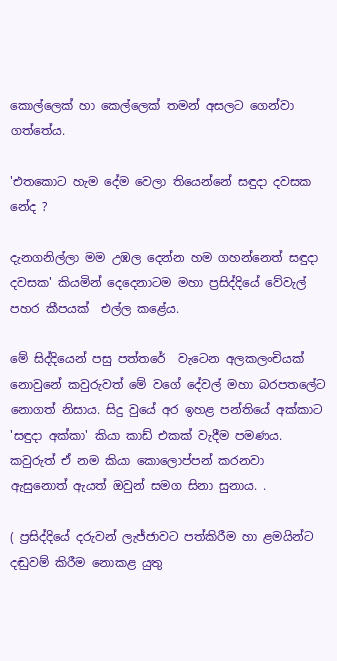කොල්ලෙක් හා කෙල්ලෙක් තමන් අසලට ගෙන්වා ගත්තේය.

'එතකොට හැම දේම වෙලා තියෙන්නේ සඳුදා දවසක නේද ?

දැනගනිල්ලා මම උඹල දෙන්න හම ගහන්නෙත් සඳුදා දවසක' කියමින් දෙදෙනාටම මහා ප්‍රසිද්දියේ වේවැල් පහර කීපයක්  එල්ල කළේය.

මේ සිද්දියෙන් පසු පත්තරේ  වැටෙන අලකලංචියක්  නොවුනේ කවුරුවත් මේ වගේ දේවල් මහා බරපතලේට නොගත් නිසාය. සිදු වුයේ අර ඉහළ පන්තියේ අක්කාට 'සඳුදා අක්කා' කියා කාඩ් එකක් වැදීම පමණය. කවුරුත් ඒ නම කියා කොලොප්පන් කරනවා  ඇසුනොත් ඇයත් ඔවුන් සමග සිනා සුනාය. .

( ප්‍රසිද්දියේ දරුවන් ලැජ්ජාවට පත්කිරීම හා ළමයින්ට දඬුවම් කිරීම නොකළ යුතු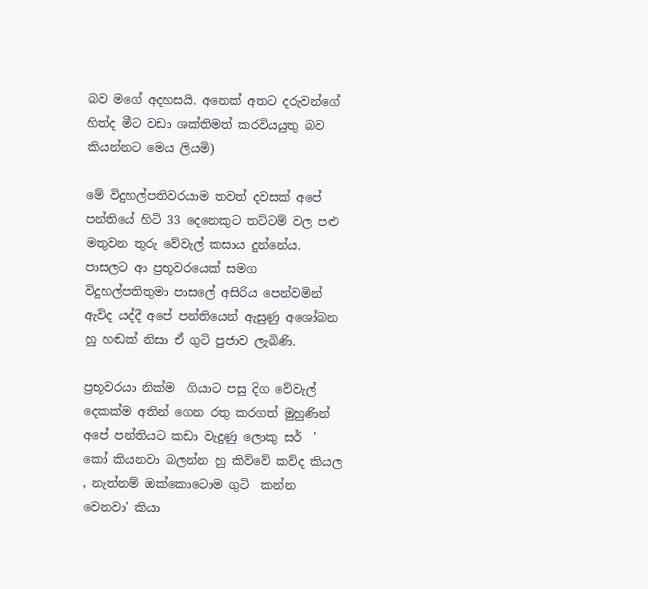බව මගේ අදහසයි. අනෙක් අතට දරුවන්ගේ හිත්ද මීට වඩා ශක්තිමත් කරවියයුතු බව කියන්නට මෙය ලියමි)

මේ විදුහල්පතිවරයාම තවත් දවසක් අපේ පන්තියේ හිටි 33 දෙනෙකුට තට්ටම් වල පළු  මතුවන තුරු වේවැල් කසාය දුන්නේය. පාසලට ආ ප්‍රභූවරයෙක් සමග විදුහල්පතිතුමා පාසලේ අසිරිය පෙන්වමින් ඇවිද යද්දී අපේ පන්තියෙන් ඇසුණු අශෝබන හු හඬක් නිසා ඒ ගුටි පුජාව ලැබිණි.

ප්‍රභූවරයා නික්ම  ගියාට පසු දිග වේවැල් දෙකක්ම අතින් ගෙන රතු කරගත් මුහුණින් අපේ පන්තියට කඩා වැදුණු ලොකු සර්  ' කෝ කියනවා බලන්න හු කිව්වේ කව්ද කියල , නැත්නම් ඔක්කොටොම ගුටි  කන්න වෙනවා' කියා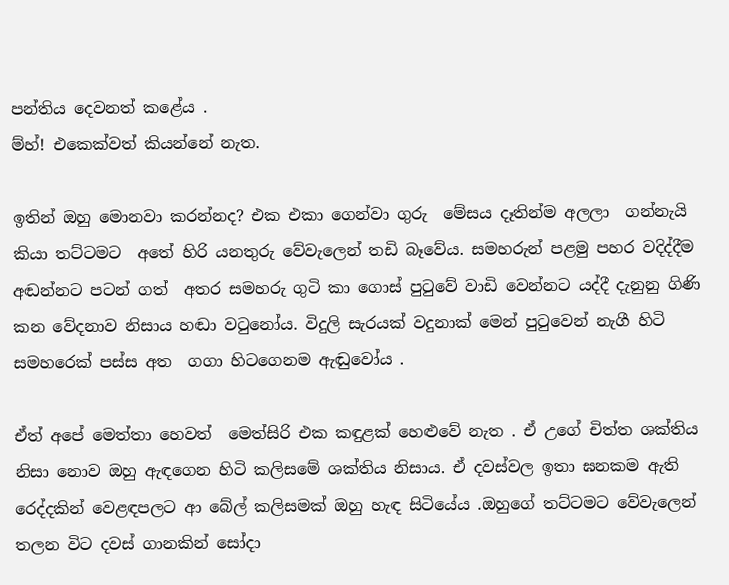පන්තිය දෙවනත් කළේය .
ම්හ්! එකෙක්වත් කියන්නේ නැත.

ඉතින් ඔහු මොනවා කරන්නද? එක එකා ගෙන්වා ගුරු  මේසය දෑතින්ම අලලා  ගන්නැයි  කියා තට්ටමට  අතේ හිරි යනතුරු වේවැලෙන් තඩි බෑවේය. සමහරුන් පළමු පහර වදිද්දීම අඬන්නට පටන් ගත්  අතර සමහරු ගුටි කා ගොස් පුටුවේ වාඩි වෙන්නට යද්දී දැනුනු ගිණි කන වේදනාව නිසාය හඬා වටුනෝය. විදුලි සැරයක් වදුනාක් මෙන් පුටුවෙන් නැගී හිටි සමහරෙක් පස්ස අත  ගගා හිටගෙනම ඇඬුවෝය .

ඒත් අපේ මෙත්තා හෙවත්  මෙත්සිරි එක කඳුළක් හෙළුවේ නැත . ඒ උගේ චිත්ත ශක්තිය නිසා නොව ඔහු ඇඳගෙන හිටි කලිසමේ ශක්තිය නිසාය. ඒ දවස්වල ඉතා ඝනකම ඇති රෙද්දකින් වෙළඳපලට ආ බේල් කලිසමක් ඔහු හැඳ සිටියේය .ඔහුගේ තට්ටමට වේවැලෙන් තලන විට දවස් ගානකින් සෝදා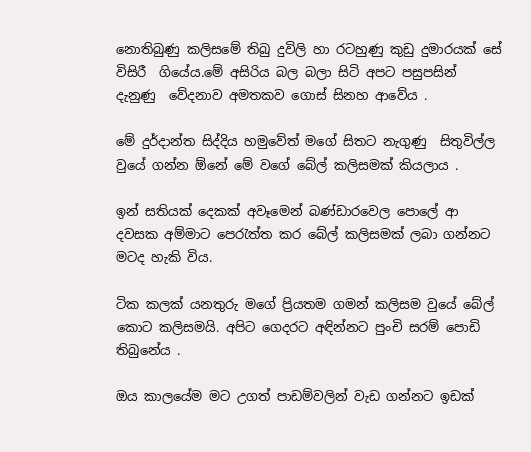නොතිබුණු කලිසමේ තිබු දුවිලි හා රටහුණු කුඩු දුමාරයක් සේ විසිරී  ගියේය.මේ අසිරිය බල බලා සිටි අපට පසුපසින් දැනුණු  වේදනාව අමතකව ගොස් සිනහ ආවේය .

මේ දුර්දාන්ත සිද්දිය හමුවේත් මගේ සිතට නැගුණු  සිතුවිල්ල වුයේ ගන්න ඕනේ මේ වගේ බේල් කලිසමක් කියලාය .

ඉන් සතියක් දෙකක් අවෑමෙන් බණ්ඩාරවෙල පොලේ ආ දවසක අම්මාට පෙරැත්ත කර බේල් කලිසමක් ලබා ගන්නට මටද හැකි විය.

ටික කලක් යනතුරු මගේ ප්‍රියතම ගමන් කලිසම වුයේ බේල් කොට කලිසමයි. අපිට ගෙදරට අඳින්නට පුංචි සරම් පොඩි තිබුනේය .

ඔය කාලයේම මට උගත් පාඩම්වලින් වැඩ ගන්නට ඉඩක්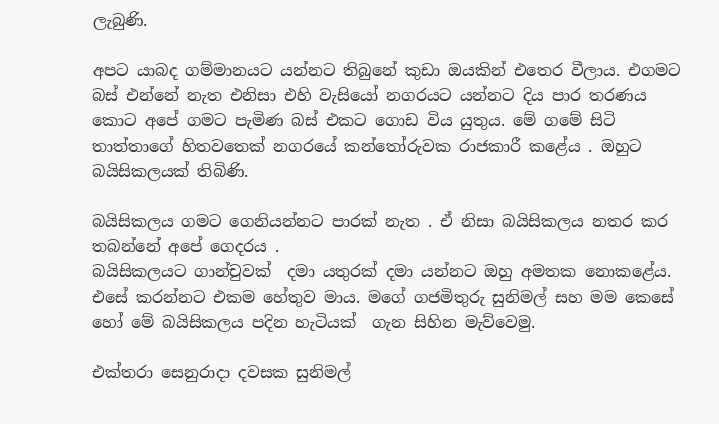ලැබුණි.

අපට යාබද ගම්මානයට යන්නට තිබුනේ කුඩා ඔයකින් එතෙර වීලාය. එගමට බස් එන්නේ නැත එනිසා එහි වැසියෝ නගරයට යන්නට දිය පාර තරණය කොට අපේ ගමට පැමිණ බස් එකට ගොඩ විය යුතුය. මේ ගමේ සිටි තාත්තාගේ හිතවතෙක් නගරයේ කන්තෝරුවක රාජකාරී කළේය . ඔහුට බයිසිකලයක් තිබිණි.

බයිසිකලය ගමට ගෙනියන්නට පාරක් නැත . ඒ නිසා බයිසිකලය නතර කර තබන්නේ අපේ ගෙදරය .
බයිසිකලයට ගාන්චුවක්  දමා යතුරක් දමා යන්නට ඔහු අමතක නොකළේය. එසේ කරන්නට එකම හේතුව මාය. මගේ ගජමිතුරු සුනිමල් සහ මම කෙසේ හෝ මේ බයිසිකලය පදින හැටියක්  ගැන සිහින මැව්වෙමු.

එක්තරා සෙනුරාදා දවසක සුනිමල්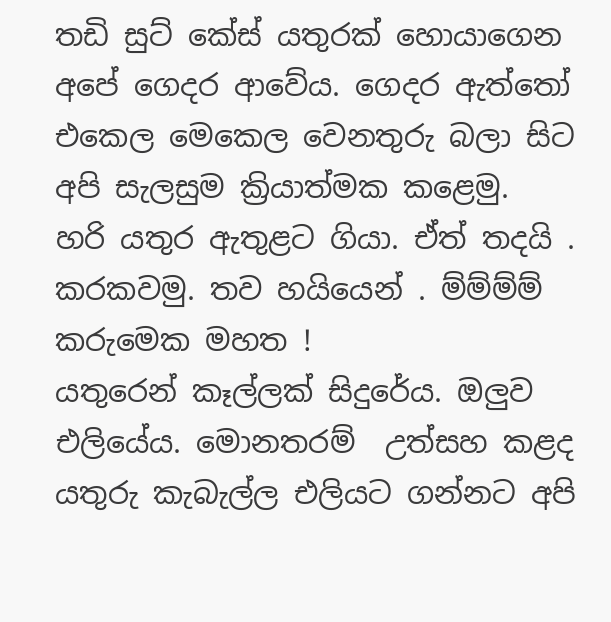තඩි සුට් කේස් යතුරක් හොයාගෙන අපේ ගෙදර ආවේය. ගෙදර ඇත්තෝ එකෙල මෙකෙල වෙනතුරු බලා සිට අපි සැලසුම ක්‍රියාත්මක කළෙමු.
හරි යතුර ඇතුළට ගියා. ඒත් තදයි . කරකවමු. තව හයියෙන් . ම්ම්ම්ම් කරුමෙක මහත !
යතුරෙන් කෑල්ලක් සිදුරේය. ඔලුව එලියේය. මොනතරම්  උත්සහ කළද යතුරු කැබැල්ල එලියට ගන්නට අපි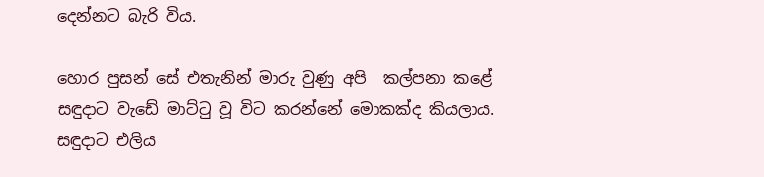දෙන්නට බැරි විය.

හොර පුසන් සේ එතැනින් මාරු වුණු අපි  කල්පනා කළේ සඳුදාට වැඩේ මාට්ටු වූ විට කරන්නේ මොකක්ද කියලාය.
සඳුදාට එලිය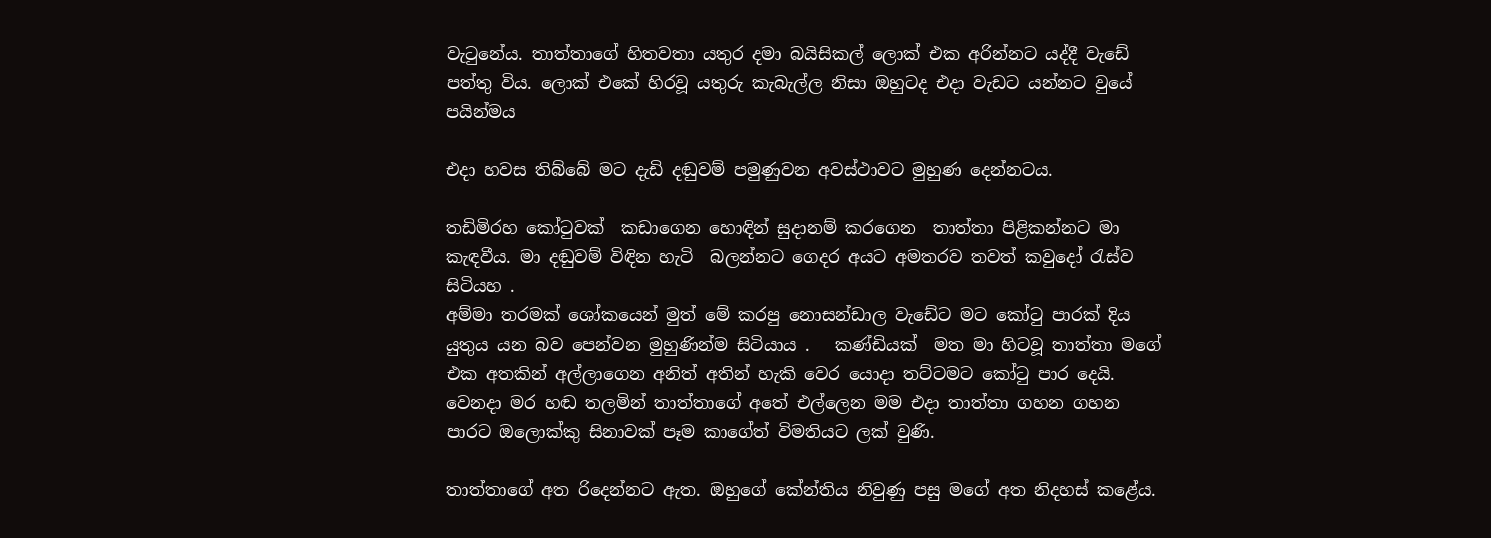වැටුනේය. තාත්තාගේ හිතවතා යතුර දමා බයිසිකල් ලොක් එක අරින්නට යද්දී වැඩේ පත්තු විය. ලොක් එකේ හිරවූ යතුරු කැබැල්ල නිසා ඔහුටද එදා වැඩට යන්නට වුයේ පයින්මය

එදා හවස තිබ්බේ මට දැඩි දඬුවම් පමුණුවන අවස්ථාවට මුහුණ දෙන්නටය.

තඩිමිරහ කෝටුවක්  කඩාගෙන හොඳින් සුදානම් කරගෙන  තාත්තා පිළිකන්නට මා කැඳවීය. මා දඬුවම් විඳින හැටි  බලන්නට ගෙදර අයට අමතරව තවත් කවුදෝ රැස්ව සිටියහ .
අම්මා තරමක් ශෝකයෙන් මුත් මේ කරපු නොසන්ඩාල වැඩේට මට කෝටු පාරක් දිය යුතුය යන බව පෙන්වන මුහුණින්ම සිටියාය .   කණ්ඩියක්‌  මත මා හිටවූ තාත්තා මගේ එක අතකින් අල්ලාගෙන අනිත් අතින් හැකි වෙර යොදා තට්ටමට කෝටු පාර දෙයි. වෙනදා මර හඬ තලමින් තාත්තාගේ අතේ එල්ලෙන මම එදා තාත්තා ගහන ගහන පාරට ඔලොක්කු සිනාවක් පෑම කාගේත් විමතියට ලක් වුණි.

තාත්තාගේ අත රිදෙන්නට ඇත. ඔහුගේ කේන්තිය නිවුණු පසු මගේ අත නිදහස් කළේය.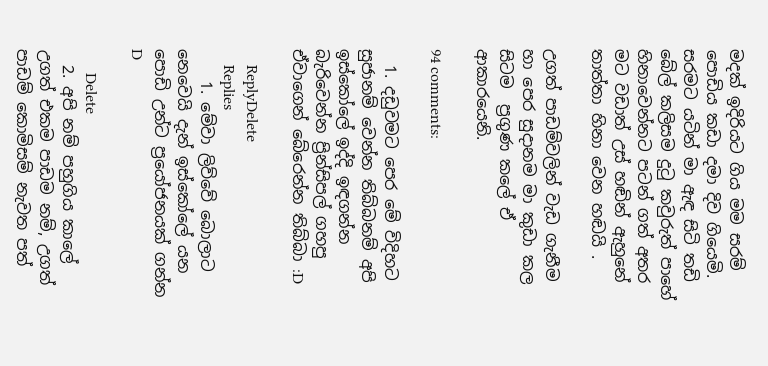මදක් ඉදිරියට ගිය මම සරම් පොඩිය කඩා දමා දිව ගියෙමි. සරමට යටින් මා ඇඳ සිටි තඩි බේල් කලිසම දුටු කවුරුත් පාහේ හිනාවෙන්නට පටන් ගත් අතර මට වඩාත් උස් හඬින් ඇහුනේ තාත්තා හිනා වෙන හඬයි .

උගත් පාඩම්වලින් වැඩ ගැනීම හා පෙර සුදානම මා කුඩා කල සිටම  ප්‍රගුණ කලේ ඒ ආකාරයෙනි.

94 comments:

  1. දඩුවමට පෙර මේ විදිහට සුජානම් වෙන්න තිබ්බනම් අපි ඉස්කෝලේ ඉද්දි ඉඳගන්න බැරිවෙන්න ප්‍රින්සිපල් ගහපු ඒවාගෙන් බේරෙන්න තිබ්බා :D

    ReplyDelete
    Replies
    1. මේවා ලිව්වේ බොලාට නෙවෙයි දැන් ඉස්කෝලේ යන පොඩි උන්ට ප්‍රයෝජනයක් ගන්න D

      Delete
  2. අපි නම් පහුගිය කාලේ උගත් එකම පාඩම නම්, උගත් පාඩම් කොමිසම් නැවත පත්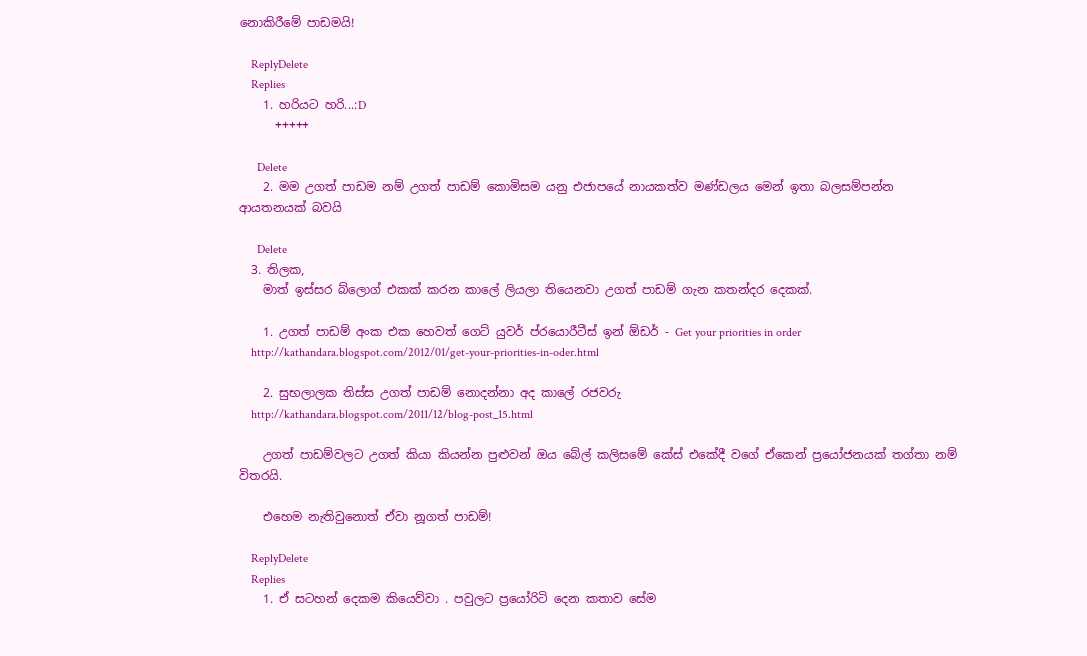නොකිරීමේ පාඩමයි!

    ReplyDelete
    Replies
    1. හරියට හරි...:D
      +++++

      Delete
    2. මම උගත් පාඩම නම් උගත් පාඩම් කොමිසම යනු එජාපයේ නායකත්ව මණ්ඩලය මෙන් ඉතා බලසම්පන්න ආයතනයක් බවයි

      Delete
  3. තිලක,
    මාත් ඉස්සර බ්ලොග් එකක් කරන කාලේ ලියලා තියෙනවා උගත් පාඩම් ගැන කතන්දර දෙකක්.

    1. උගත් පාඩම් අංක එක හෙවත් ගෙට් යුවර් ප්රයොරීටීස් ඉන් ඕඩර් - Get your priorities in order
    http://kathandara.blogspot.com/2012/01/get-your-priorities-in-oder.html

    2. සුභලාලක තිස්ස උගත් පාඩම් නොදන්නා අද කාලේ රජවරු
    http://kathandara.blogspot.com/2011/12/blog-post_15.html

    උගත් පාඩම්වලට උගත් කියා කියන්න පුළුවන් ඔය බේල් කලිසමේ කේස් එකේදී වගේ ඒකෙන් ප්‍රයෝජනයක් තග්තා නම් විතරයි.

    එහෙම නැතිවුනොත් ඒවා නූගත් පාඩම්!

    ReplyDelete
    Replies
    1. ඒ සටහන් දෙකම කියෙව්වා . පවුලට ප්‍රයෝරිටි දෙන කතාව සේම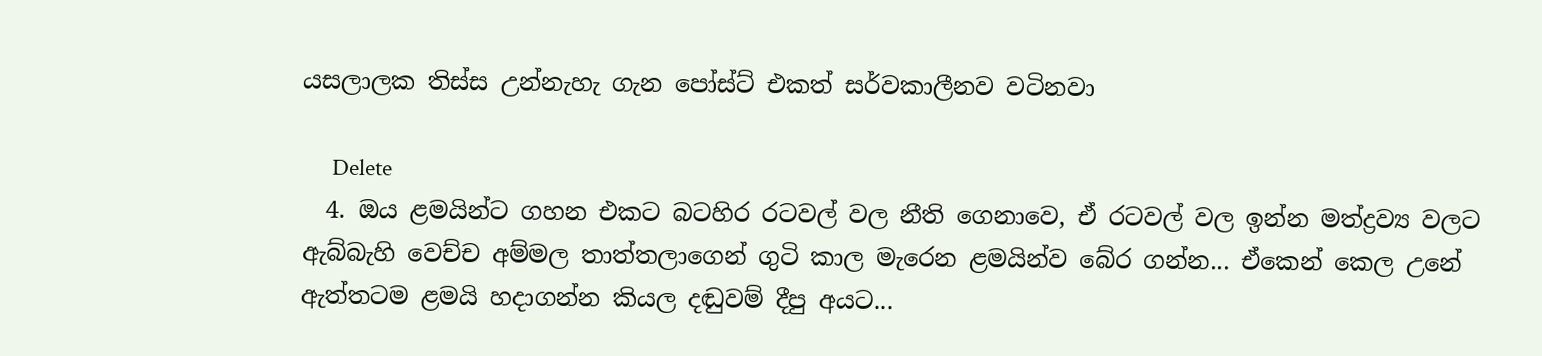යසලාලක තිස්ස උන්නැහැ ගැන පෝස්ට් එකත් සර්වකාලීනව වටිනවා

      Delete
  4. ඔය ළමයින්ට ගහන එකට බටහිර රටවල් වල නීති ගෙනාවෙ, ඒ රටවල් වල ඉන්න මත්ද්‍රව්‍ය වලට ඇබ්බැහි වෙච්ච අම්මල තාත්තලාගෙන් ගුටි කාල මැරෙන ළමයින්ව බේර ගන්න... ඒකෙන් කෙල උනේ ඇත්තටම ළමයි හදාගන්න කියල දඬුවම් දීපු අයට...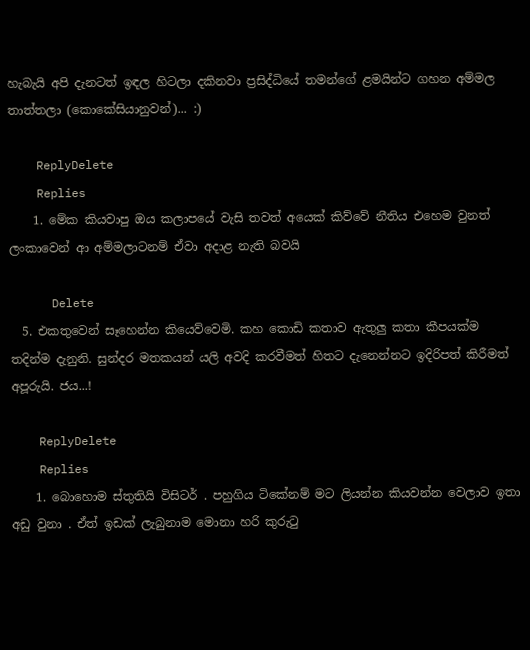හැබැයි අපි දැනටත් ඉඳල හිටලා දකිනවා ප්‍රසිද්ධියේ තමන්ගේ ළමයින්ට ගහන අම්මල තාත්තලා (කොකේසියානුවන්)... :)

    ReplyDelete
    Replies
    1. මේක කියවාපු ඔය කලාපයේ වැසි තවත් අයෙක් කිව්වේ නීතිය එහෙම වුනත් ලංකාවෙන් ආ අම්මලාටනම් ඒවා අදාළ නැති බවයි

      Delete
  5. එකතුවෙන් සෑහෙන්න කියෙව්වෙමි. කහ කොඩි කතාව ඇතුලු කතා කීපයක්ම තදින්ම දැනුනි. සුන්දර මතකයන් යලි අවදි කරවීමත් හිතට දැනෙන්නට ඉදිරිපත් කිරීමත් අපූරුයි. ජය...!

    ReplyDelete
    Replies
    1. බොහොම ස්තුතියි විසිටර් . පහුගිය ටිකේනම් මට ලියන්න කියවන්න වෙලාව ඉතා අඩු වුනා . ඒත් ඉඩක් ලැබුනාම මොනා හරි කුරුටු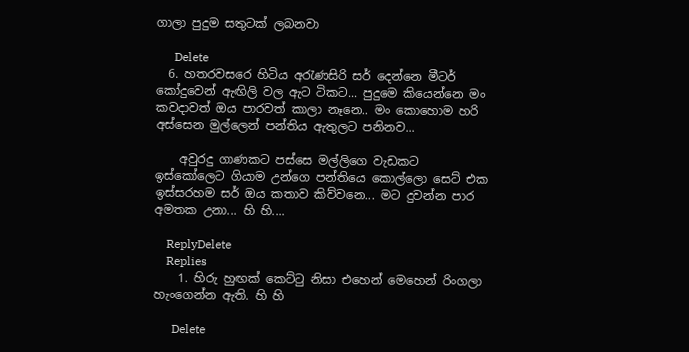ගාලා පුදුම සතුටක් ලබනවා

      Delete
  6. හතරවසරෙ හිටිය අරැණසිරි සර් දෙන්නෙ මීටර් කෝදුවෙන් ඇඟිලි වල ඇට ටිකට... පුදුමෙ කියෙන්නෙ මං කවදාවත් ඔය පාරවත් කාලා නෑනෙ.. මං කොහොම හරි අස්සෙන මුල්ලෙන් පන්තිය ඇතුලට පනිනව...

    අවුරදු ගාණකට පස්සෙ මල්ලිගෙ වැඩකට ඉස්කෝලෙට ගියාම උන්ගෙ පන්තියෙ කොල්ලො සෙට් එක ඉස්සරහම සර් ඔය කතාව කිව්වනෙ... මට දුවන්න පාර අමතක උනා... හි හි....

    ReplyDelete
    Replies
    1. හිරු හුඟක් කෙට්ටු නිසා එහෙන් මෙහෙන් රිංගලා හැංගෙන්න ඇති. හි හි

      Delete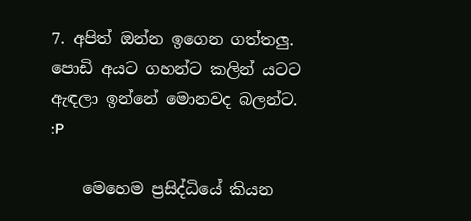7. අපිත් ඔන්න ඉගෙන ගත්තලු. පොඩි අයට ගහන්ට කලින් යටට ඇඳලා ඉන්නේ මොනවද බලන්ට. :P

    මෙහෙම ප්‍රසිද්ධියේ කියන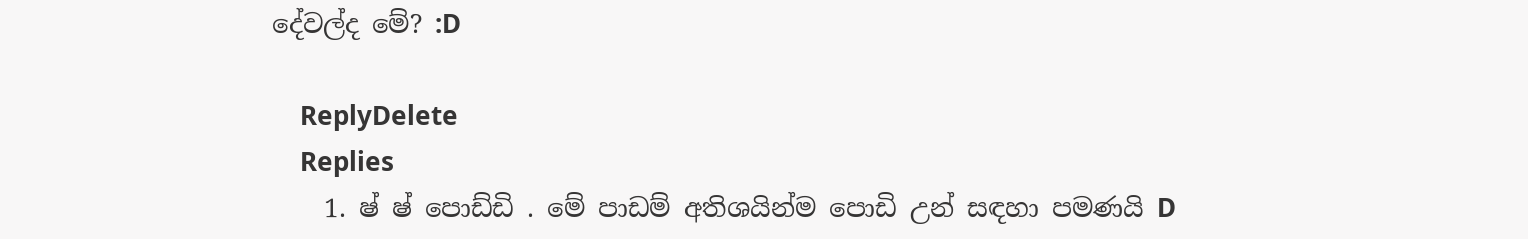දේවල්ද මේ? :D

    ReplyDelete
    Replies
    1. ෂ් ෂ් පොඩ්ඩි . මේ පාඩම් අතිශයින්ම පොඩි උන් සඳහා පමණයි D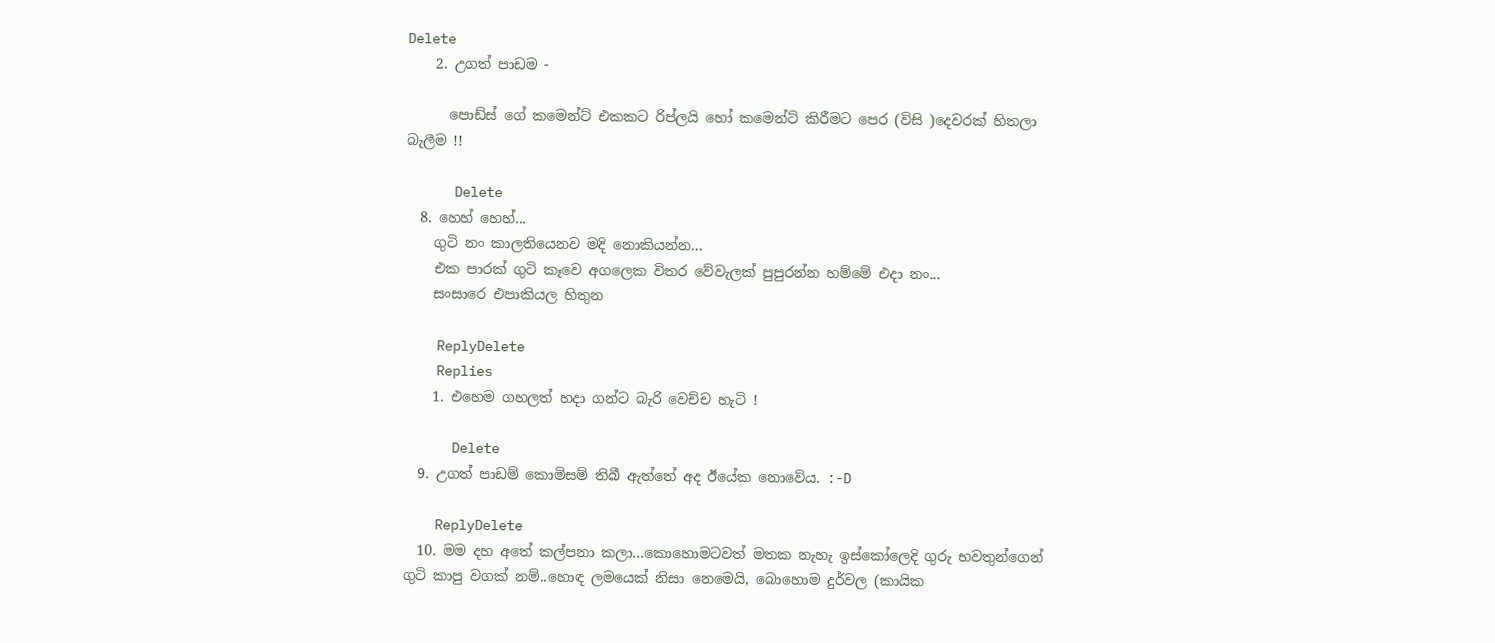Delete
    2. උගත් පාඩම -

      පොඩ්ස් ගේ කමෙන්ට් එකකට රිප්ලයි හෝ කමෙන්ට් කිරීමට පෙර (විසි )දෙවරක් හිතලා බැලීම !!

      Delete
  8. හෙහ් හෙහ්...
    ගුටි නං කාලතියෙනව මදි නොකියන්න...
    එක පාරක් ගුටි කෑවෙ අගලෙක විතර වේවැලක් පුපුරන්න හම්මේ එදා නං...
    සංසාරෙ එපාකියල හිතුන

    ReplyDelete
    Replies
    1. එහෙම ගහලත් හදා ගන්ට බැරි වෙච්ච හැටි !

      Delete
  9. උගත් පාඩම් කොමිසම් තිබී ඇත්තේ අද ඊයේක නොවේය. :-D

    ReplyDelete
  10. මම දහ අතේ කල්පනා කලා...කොහොමටවත් මතක නැහැ ඉස්කෝලෙදි ගුරු භවතුන්ගෙන් ගුටි කාපු වගක් නම්..හොඳ ලමයෙක් නිසා නෙමෙයි, බොහොම දුර්වල (කායික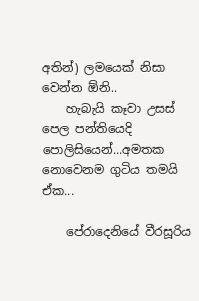අතින්) ලමයෙක් නිසා වෙන්න ඕනි..
    හැබැයි කෑවා උසස් පෙල පන්තියෙදි පොලිසියෙන්...අමතක නොවෙනම ගුටිය තමයි ඒක...

    පේරාදෙනියේ වීරසූරිය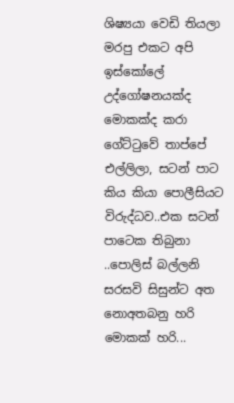ශිෂ්‍යයා වෙඩි තියලා මරපු එකට අපි ඉස්කෝලේ උද්ගෝෂනයක්ද මොකක්ද කරා ගේට්ටුවේ තාප්පේ එල්ලිලා, සටන් පාට කිය කියා පොලීසියට විරුද්ධව..එක සටන් පාටෙක තිබුනා ..පොලිස් බල්ලනි සරසවි සිසුන්ට අත නොඅතබනු හරි මොකක් හරි...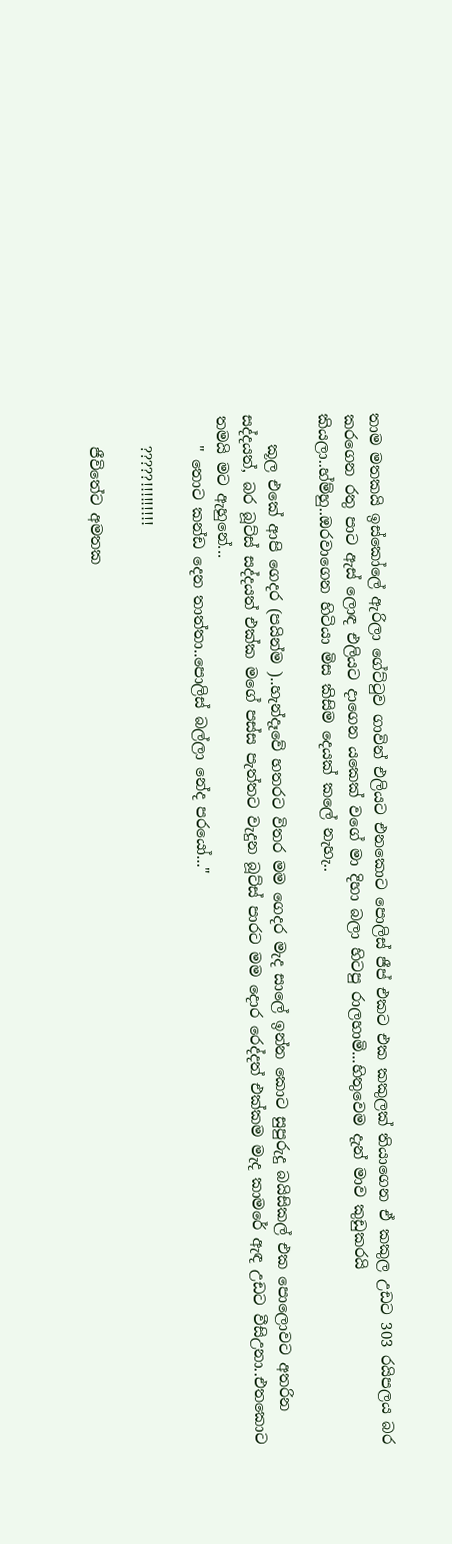තාම මතකයි ඉස්කෝලේ ඇරිලා ගේට්ටුව ගාවින් එලියට එනකොට පොලිස් ජීප් එකට එක කකුලක් තියාගෙන ඒ කකුල උඩට 303 රයිපලය බර කරගෙන රතු පාට ඇස් ලොඳ එලියට දාගෙන යකෙක් වගේ මා දිහා බලා හිටපු රාලහාමි...හිතුවෙම දැන් මාව කුඩුකරයි කියලා..හ්ම්හු..ඔරවාගෙන හිටියා මිස කිසිම දෙයක් කලේ නැහැ..

    කූල එකේ ආපි ගෙදර (පයින්ම )..හැන්දෑවේ හතරට විතර මම ගෙදර මැද සාලේ ඉන්න කොට සුපුරුදු බයිසිකල් එක පොලොවට අතරින සද්දයත්, බර බූට්ස් සද්දයත් එක්ක මගේ පස්ස පැත්තට වැදුන බූට්ස් පාරට මම දොර රෙද්දත් එක්කම මැද කාමරේ ඇඳ උඩට වීසිඋනා..එතකොට තමයි මට ඇහුනේ...
    " තොට කන්ඩ දෙන තාත්තා..පොලිස් බල්ලා නේද පරයෝ..."

    ?????!!!!!!!!!

    ජීවිතේට අමතක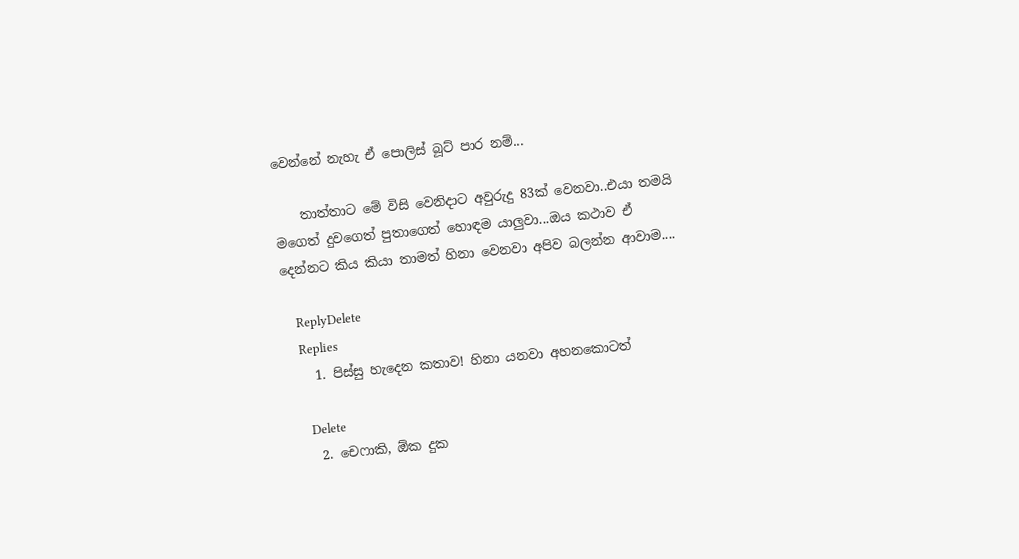වෙන්නේ නැහැ ඒ පොලිස් බූට් පාර නම්...

    තාත්තාට මේ විසි වෙනිදාට අවුරුදු 83ක් වෙනවා..එයා තමයි මගෙත් දුවගෙත් පුතාගෙත් හොඳම යාලුවා...ඔය කථාව ඒ දෙන්නට කිය කියා තාමත් හිනා වෙනවා අපිව බලන්න ආවාම....

    ReplyDelete
    Replies
    1. පිස්සු හැදෙන කතාව! හිනා යනවා අහනකොටත්

      Delete
    2. චෙෆාකි, ඕක දුක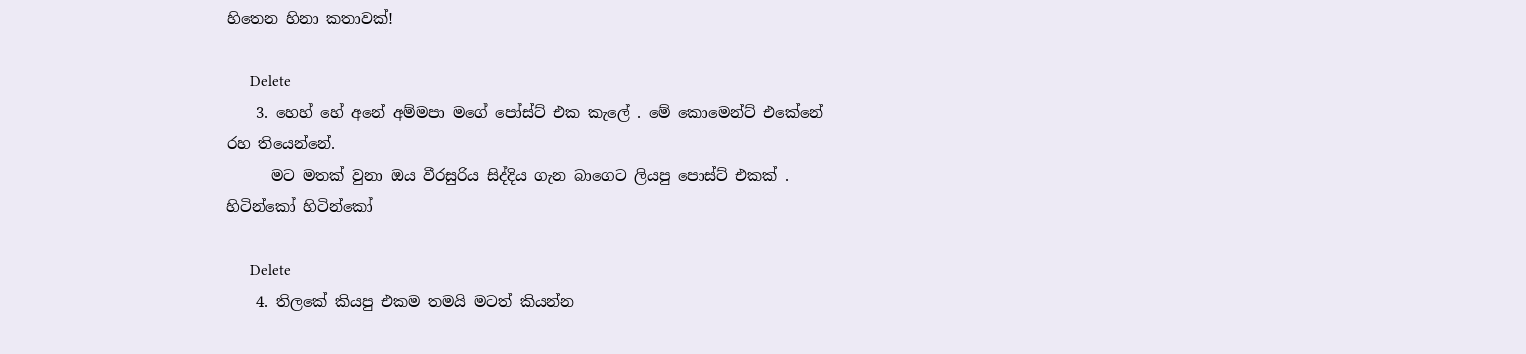හිතෙන හිනා කතාවක්!

      Delete
    3. හෙහ් හේ අනේ අම්මපා මගේ පෝස්ට් එක කැලේ . මේ කොමෙන්ට් එකේනේ රහ තියෙන්නේ.
      මට මතක් වුනා ඔය වීරසුරිය සිද්දිය ගැන බාගෙට ලියපු පොස්ට් එකක් . හිටින්කෝ හිටින්කෝ

      Delete
    4. තිලකේ කියපු එකම තමයි මටත් කියන්න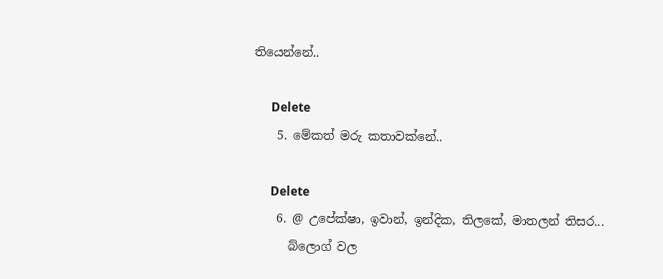තියෙන්නේ..

      Delete
    5. මේකත් මරු කතාවක්නේ..

      Delete
    6. @ උපේක්ෂා, ඉවාන්, ඉන්දික, තිලකේ, මාතලන් තිසර...
      බ්ලොග් වල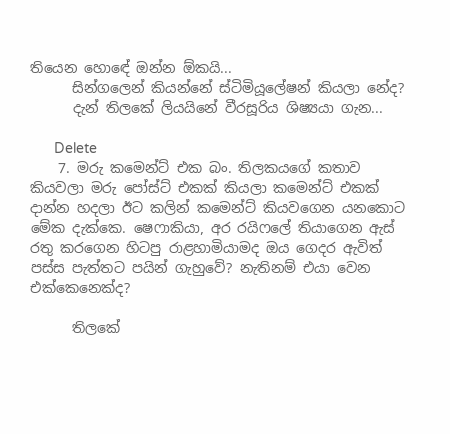තියෙන හොඳේ ඔන්න ඕකයි...
      සින්ගලෙන් කියන්නේ ස්ටිමියූලේෂන් කියලා නේද?
      දැන් තිලකේ ලියයිනේ වීරසූරිය ශිෂ්‍යයා ගැන...

      Delete
    7. මරු කමෙන්ට් එක බං. තිලකයගේ කතාව කියවලා මරු පෝස්ට් එකක් කියලා කමෙන්ට් එකක් දාන්න හදලා ඊට කලින් කමෙන්ට් කියවගෙන යනකොට මේක දැක්කෙ. ෂෙෆාකියා, අර රයිෆලේ තියාගෙන ඇස් රතු කරගෙන හිටපු රාළහාමියාමද ඔය ගෙදර ඇවිත් පස්ස පැත්තට පයින් ගැහුවේ? නැතිනම් එයා වෙන එක්කෙනෙක්ද?

      තිලකේ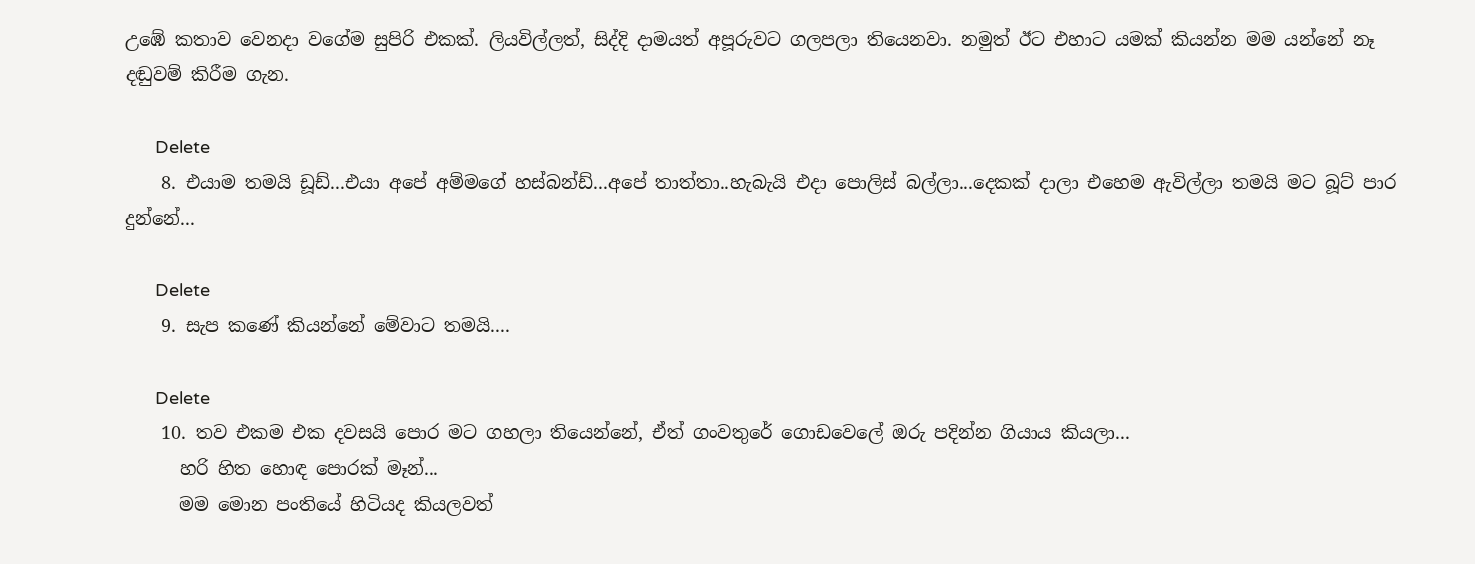උඹේ කතාව වෙනදා වගේම සුපිරි එකක්. ලියවිල්ලත්, සිද්දි දාමයත් අපූරුවට ගලපලා තියෙනවා. නමුත් ඊට එහාට යමක් කියන්න මම යන්නේ නෑ දඬුවම් කිරීම ගැන.

      Delete
    8. එයාම තමයි ඩූඩ්...එයා අපේ අම්මගේ හස්බන්ඩ්...අපේ තාත්තා..හැබැයි එදා පොලිස් බල්ලා...දෙකක් දාලා එහෙම ඇවිල්ලා තමයි මට බූට් පාර දුන්නේ...

      Delete
    9. සැප කණේ කියන්නේ මේවාට තමයි....

      Delete
    10. තව එකම එක දවසයි පොර මට ගහලා තියෙන්නේ, ඒත් ගංවතුරේ ගොඩවෙලේ ඔරු පදින්න ගියාය කියලා...
      හරි හිත හොඳ පොරක් මෑන්...
      මම මොන පංතියේ හිටියද කියලවත්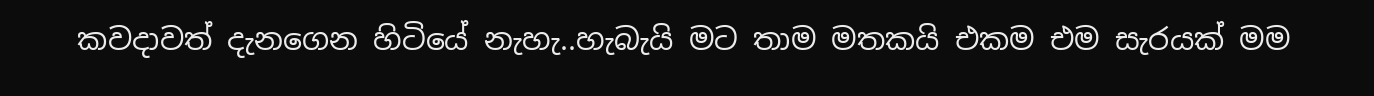කවදාවත් දැනගෙන හිටියේ නැහැ..හැබැයි මට තාම මතකයි එකම එම සැරයක් මම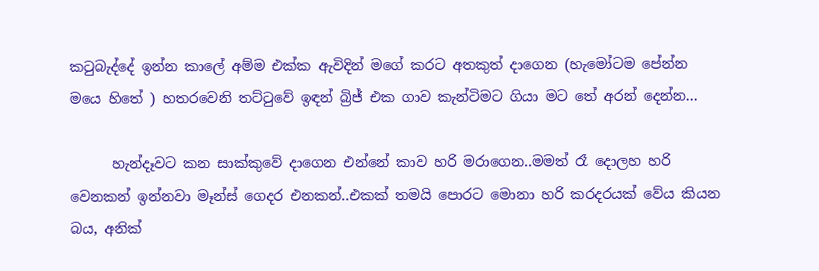කටුබැද්දේ ඉන්න කාලේ අම්ම එක්ක ඇවිදින් මගේ කරට අතකුත් දාගෙන (හැමෝටම පේන්න මයෙ හිතේ ) හතරවෙනි තට්ටුවේ ඉඳන් බ්‍රිජ් එක ගාව කැන්ටිමට ගියා මට තේ අරන් දෙන්න...

      හැන්දෑවට කන සාක්කුවේ දාගෙන එන්නේ කාව හරි මරාගෙන..මමත් රෑ දොලහ හරි වෙනකන් ඉන්නවා මෑන්ස් ගෙදර එනකන්..එකක් තමයි පොරට මොනා හරි කරදරයක් වේය කියන බය, අනික්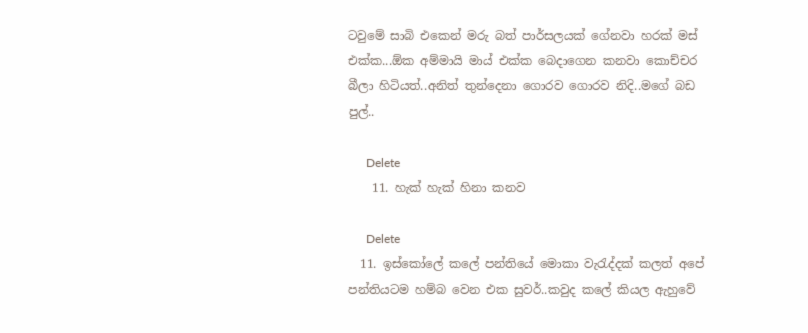ටවුමේ සාබි එකෙන් මරු බත් පාර්සලයක් ගේනවා හරක් මස් එක්ක...ඕක අම්මායි මාය් එක්ක බෙදාගෙන කනවා කොච්චර බීලා හිටියත්..අනිත් තුන්දෙනා ගොරව ගොරව නිදි..මගේ බඩ පුල්..

      Delete
    11. හැක් හැක් හිනා කනව

      Delete
  11. ඉස්කෝලේ කලේ පන්තියේ මොකා වැරැද්දක් කලත් අපේ පන්තියටම හම්බ වෙන එක සුවර්..කවුද කලේ කියල ඇහුවේ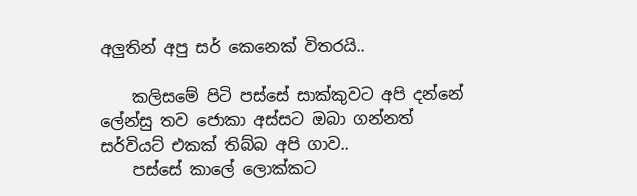අලුතින් අපු සර් කෙනෙක් විතරයි..

    කලිසමේ පිටි පස්සේ සාක්කුවට අපි දන්නේ ලේන්සු තව ජොකා අස්සට ඔබා ගන්නත් සර්වියට් එකක් තිබ්බ අපි ගාව..
    පස්සේ කාලේ ලොක්කට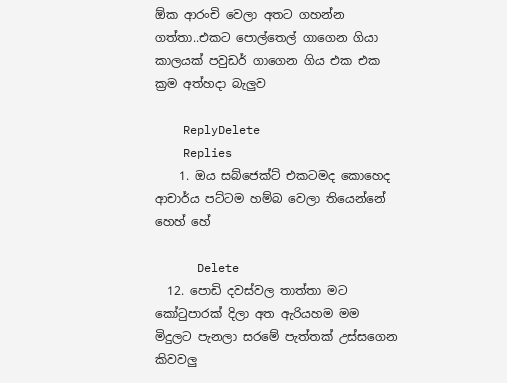ඕක ආරංචි වෙලා අතට ගහන්න ගත්තා..එකට පොල්තෙල් ගාගෙන ගියා කාලයක් පවුඩර් ගාගෙන ගිය එක එක ක්‍රම අත්හදා බැලුව

    ReplyDelete
    Replies
    1. ඔය සබ්ජෙක්ට් එකටමද කොහෙද ආචාර්ය පට්ටම හම්බ වෙලා තියෙන්නේ හෙහ් හේ

      Delete
  12. පොඩි දවස්වල තාත්තා මට කෝටුපාරක් දිලා අත ඇරියහම මම මිදුලට පැනලා සරමේ පැත්තක් උස්සගෙන කිවවලු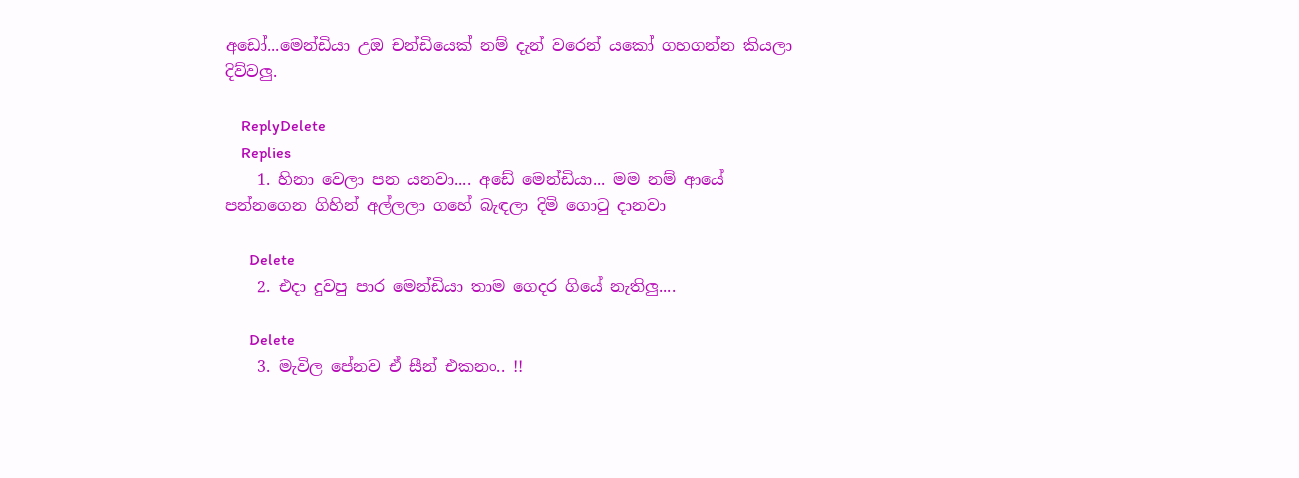අඩෝ...මෙන්ඩියා උඔ චන්ඩියෙක් නම් දැන් වරෙන් යකෝ ගහගන්න කියලා දිව්වලු.

    ReplyDelete
    Replies
    1. හිනා වෙලා පන යනවා.... අඩේ මෙන්ඩියා... මම නම් ආයේ පන්නගෙන ගිහින් අල්ලලා ගහේ බැඳලා දිමි ගොටු දානවා

      Delete
    2. එදා දුවපු පාර මෙන්ඩියා තාම ගෙදර ගියේ නැතිලු....

      Delete
    3. මැවිල පේනව ඒ සීන් එකනං.. !!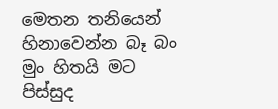මෙතන තනියෙන් හිනාවෙන්න බෑ බං මුං හිතයි මට පිස්සුද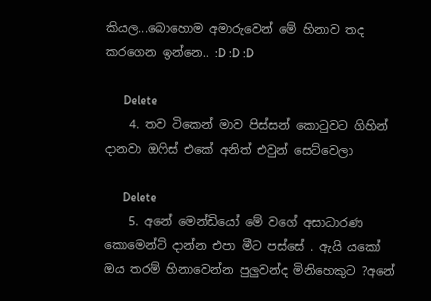කියල...බොහොම අමාරුවෙන් මේ හිනාව තද කරගෙන ඉන්නෙ.. :D :D :D

      Delete
    4. තව ටිකෙන් මාව පිස්සන් කොටුවට ගිහින් දානවා ඔෆිස් එකේ අනිත් එවුන් සෙට්වෙලා

      Delete
    5. අනේ මෙන්ඩියෝ මේ වගේ අසාධාරණ කොමෙන්ට් දාන්න එපා මීට පස්සේ . ඇයි යකෝ ඔය තරම් හිනාවෙන්න පුලුවන්ද මිනිහෙකුට ?අනේ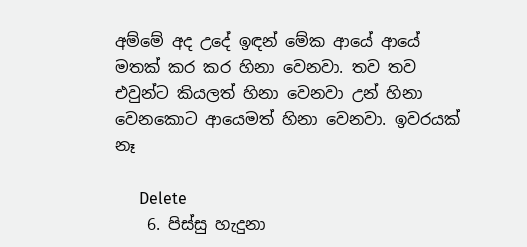අම්මේ අද උදේ ඉඳන් මේක ආයේ ආයේ මතක් කර කර හිනා වෙනවා. තව තව එවුන්ට කියලත් හිනා වෙනවා උන් හිනා වෙනකොට ආයෙමත් හිනා වෙනවා. ඉවරයක් නෑ

      Delete
    6. පිස්සු හැදුනා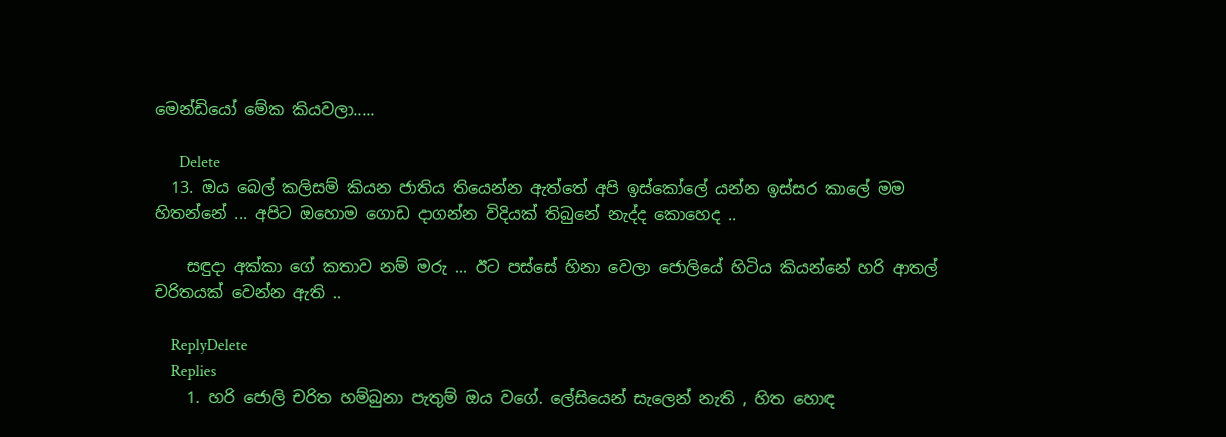මෙන්ඩියෝ මේක කියවලා.....

      Delete
  13. ඔය බෙල් කලිසම් කියන ජාතිය තියෙන්න ඇත්තේ අපි ඉස්කෝලේ යන්න ඉස්සර කාලේ මම හිතන්නේ ... අපිට ඔහොම ගොඩ දාගන්න විදියක් තිබුනේ නැද්ද කොහෙද ..

    සඳුදා අක්කා ගේ කතාව නම් මරු ... ඊට පස්සේ හිනා වෙලා ජොලියේ හිටිය කියන්නේ හරි ආතල් චරිතයක් වෙන්න ඇති ..

    ReplyDelete
    Replies
    1. හරි ජොලි චරිත හම්බුනා පැතුම් ඔය වගේ. ලේසියෙන් සැලෙන් නැති , හිත හොඳ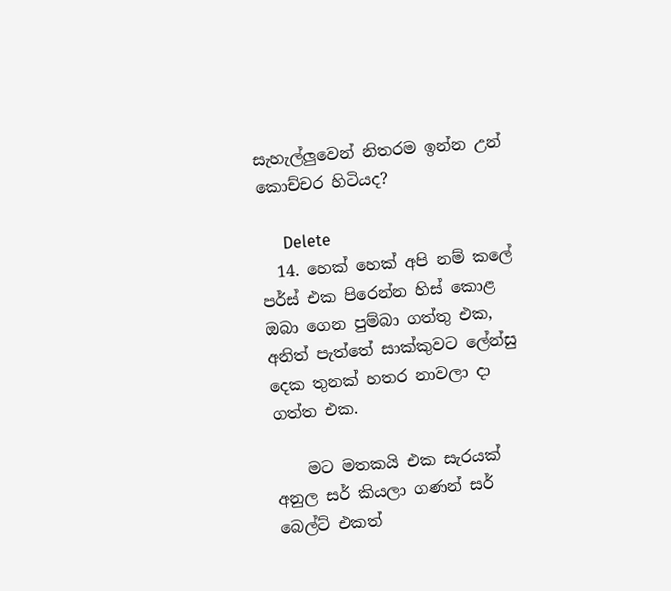සැහැල්ලුවෙන් නිතරම ඉන්න උන් කොච්චර හිටියද?

      Delete
  14. හෙක් හෙක් අපි නම් කලේ පර්ස් එක පිරෙන්න හිස් කොළ ඔබා ගෙන පුම්බා ගත්තු එක, අනිත් පැත්තේ සාක්කුවට ලේන්සු දෙක තුනක් හතර නාවලා දා ගත්ත එක.

    මට මතකයි එක සැරයක් අනුල සර් කියලා ගණන් සර් බෙල්ට් එකත්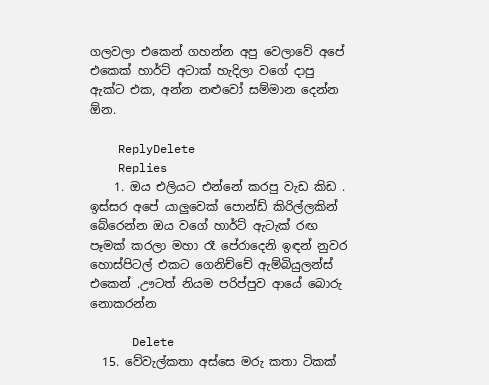ගලවලා එකෙන් ගහන්න අපු වෙලාවේ අපේ එකෙක් හාර්ට් අටාක් හැදිලා වගේ දාපු ඇක්ට එක, අන්න නළුවෝ සම්මාන දෙන්න ඕන.

    ReplyDelete
    Replies
    1. ඔය එලියට එන්නේ කරපු වැඩ කිඩ . ඉස්සර අපේ යාලුවෙක් පොන්ඩ් කිරිල්ලකින් බේරෙන්න ඔය වගේ හාර්ට් ඇටැක් රඟ පෑමක් කරලා මහා රෑ පේරාදෙනි ඉඳන් නුවර හොස්පිටල් එකට ගෙනිච්චේ ඇම්බියුලන්ස් එකෙන් .ඌටත් නියම පරිප්පුව ආයේ බොරු නොකරන්න

      Delete
  15. වේවැල්කතා අස්සෙ මරු කතා ටිකක්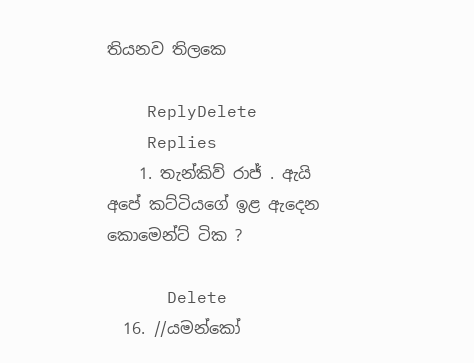තියනව තිලකෙ

    ReplyDelete
    Replies
    1. තැන්කිව් රාජ් . ඇයි අපේ කට්ටියගේ ඉළ ඇදෙන කොමෙන්ට් ටික ?

      Delete
  16. //යමන්කෝ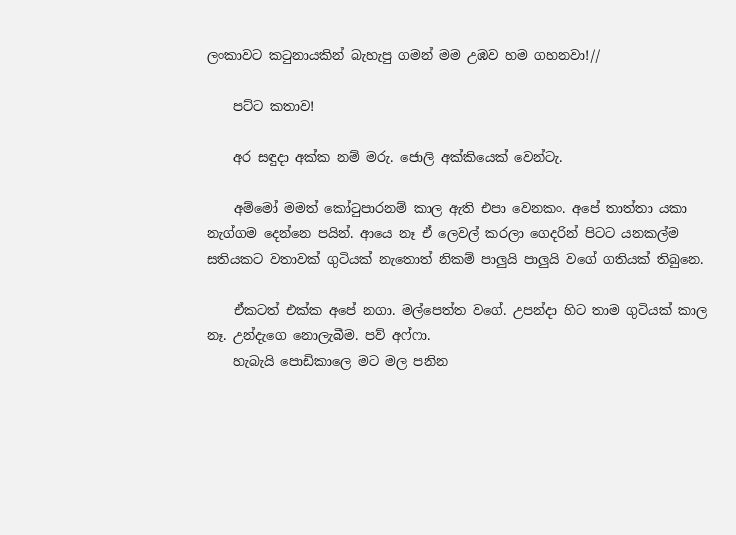ලංකාවට කටුනායකින් බැහැපු ගමන් මම උඹව හම ගහනවා!//

    පට්ට කතාව!

    අර සඳුදා අක්ක නම් මරු. ජොලි අක්කියෙක් වෙන්ටැ.

    අම්මෝ මමත් කෝටුපාරනම් කාල ඇති එපා වෙනකං. අපේ තාත්තා යකා නැග්ගම දෙන්නෙ පයින්. ආයෙ නෑ ඒ ලෙවල් කරලා ගෙදරින් පිටට යනකල්ම සතියකට වතාවක් ගුටියක් නැතොත් නිකම් පාලුයි පාලුයි වගේ ගතියක් තිබුනෙ.

    ඒකටත් එක්ක අපේ නගා. මල්පෙත්ත වගේ. උපන්දා හිට තාම ගුටියක් කාල නෑ. උන්දැගෙ නොලැබීම. පව් අෆ්ෆා.
    හැබැයි පොඩිකාලෙ මට මල පනින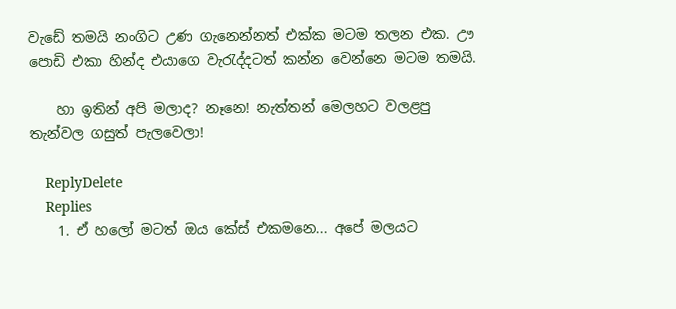වැඩේ තමයි නංගිට උණ ගැනෙන්නත් එක්ක මටම තලන එක. ඌ පොඩි එකා හින්ද එයාගෙ වැරැද්දටත් කන්න වෙන්නෙ මටම තමයි.

    හා ඉතින් අපි මලාද? නෑනෙ! නැත්තන් මෙලහට වලළපු තැන්වල ගසුත් පැලවෙලා!

    ReplyDelete
    Replies
    1. ඒ හලෝ මටත් ඔය කේස් එකමනෙ... අපේ මලයට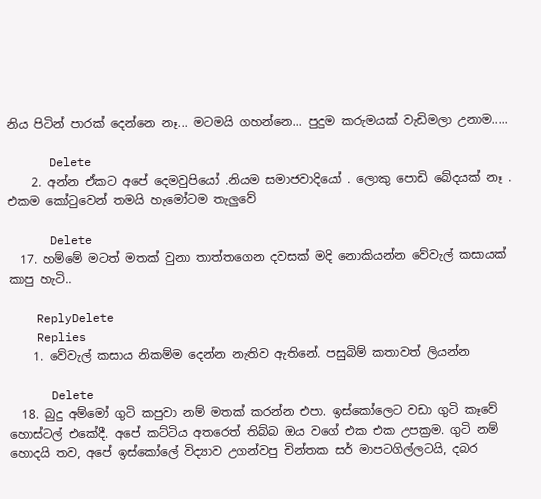නිය පිටින් පාරක් දෙන්නෙ නෑ... මටමයි ගහන්නෙ... පුදුම කරුමයක් වැඩිමලා උනාම.....

      Delete
    2. අන්න ඒකට අපේ දෙමවුපියෝ .නියම සමාජවාදියෝ . ලොකු පොඩි බේදයක් නෑ . එකම කෝටුවෙන් තමයි හැමෝටම තැලුවේ

      Delete
  17. හම්මේ මටත් මතක් වුනා තාත්තගෙන දවසක් මදි නොකියන්න වේවැල් කසායක් කාපු හැටි..

    ReplyDelete
    Replies
    1. වේවැල් කසාය නිකම්ම දෙන්න නැතිව ඇතිනේ. පසුබිම් කතාවත් ලියන්න

      Delete
  18. බුදු අම්මෝ ගුටි කපුවා නම් මතක් කරන්න එපා. ඉස්කෝලෙට වඩා ගුටි කෑවේ හොස්ටල් එකේදී. අපේ කට්ටිය අතරෙත් තිබ්බ ඔය වගේ එක එක උපක්‍රම. ගුටි නම් හොදයි තව, අපේ ඉස්කෝලේ විද්‍යාව උගන්වපු චින්තක සර් මාපටගිල්ලටයි, දබර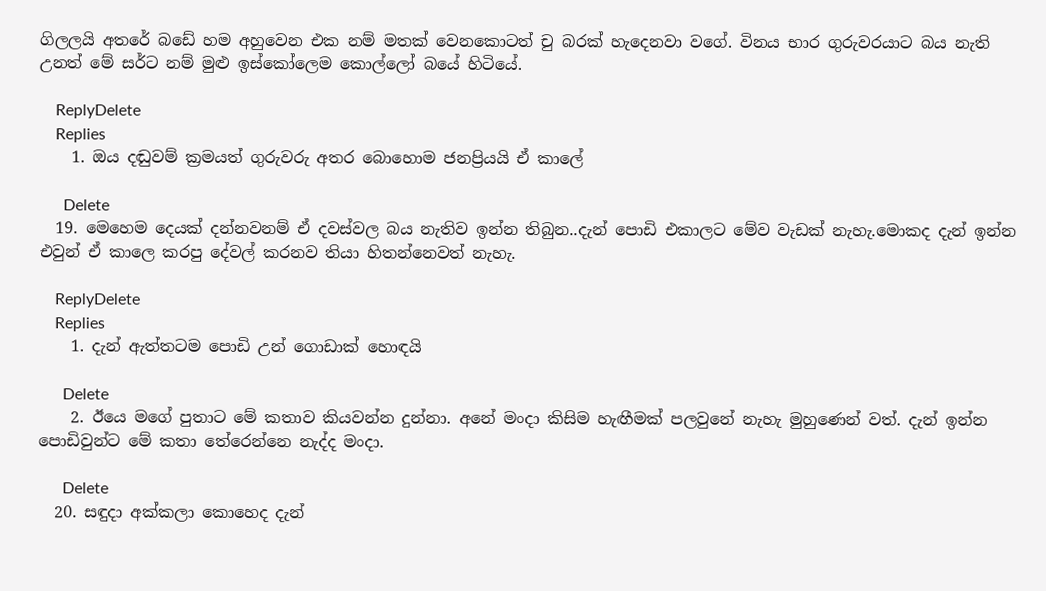ගිලලයි අතරේ බඩේ හම අහුවෙන එක නම් මතක් වෙනකොටත් චු බරක් හැදෙනවා වගේ. විනය භාර ගුරුවරයාට බය නැති උනත් මේ සර්ට නම් මුළු ඉස්කෝලෙම කොල්ලෝ බයේ හිටියේ.

    ReplyDelete
    Replies
    1. ඔය දඬුවම් ක්‍රමයත් ගුරුවරු අතර බොහොම ජනප්‍රියයි ඒ කාලේ

      Delete
  19. මෙහෙම දෙයක් දන්නවනම් ඒ දවස්වල බය නැතිව ඉන්න තිබුන..දැන් පොඩි එකාලට මේව වැඩක් නැහැ.මොකද දැන් ඉන්න එවුන් ඒ කාලෙ කරපු දේවල් කරනව තියා හිතන්නෙවත් නැහැ.

    ReplyDelete
    Replies
    1. දැන් ඇත්තටම පොඩි උන් ගොඩාක් හොඳයි

      Delete
    2. ඊයෙ මගේ පුතාට මේ කතාව කියවන්න දුන්නා. අනේ මංදා කිසිම හැඟීමක් පලවුනේ නැහැ මුහුණෙන් වත්. දැන් ඉන්න පොඩිවුන්ට මේ කතා තේරෙන්නෙ නැද්ද මංදා.

      Delete
  20. සඳුදා අක්කලා කොහෙද දැන්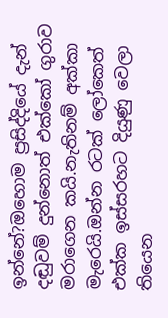ඉන්නේ?ඔහොම ප්‍රසිද්දියේ දැන් දඬුවම් දුන්නොත් එක්කෝ ගුරාව මරාගෙන කයි.නැතිනම් අක්කා මැරෙයි.ඔන්න රටක් ලෝකෙත් එක්ක ඉස්සරහට දියුණු වෙලා තියෙන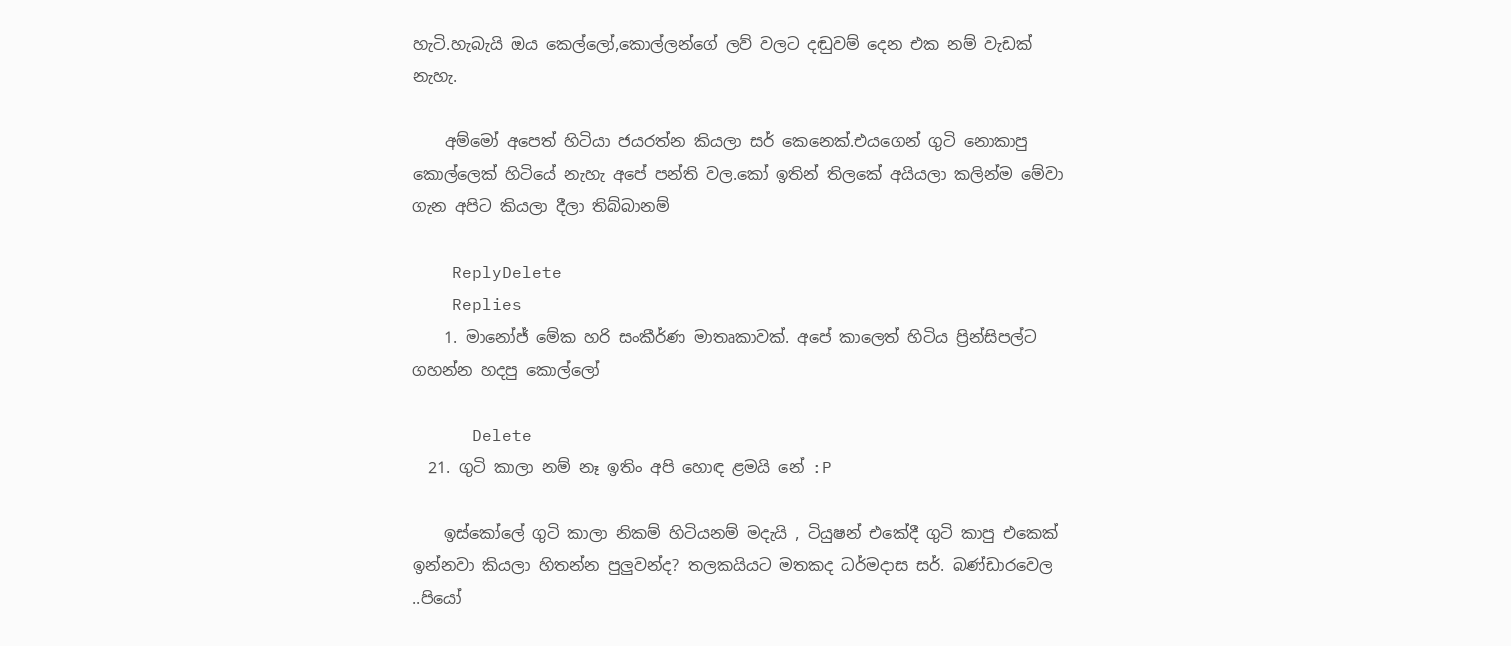හැටි.හැබැයි ඔය කෙල්ලෝ,කොල්ලන්ගේ ලව් වලට දඬුවම් දෙන එක නම් වැඩක් නැහැ.

    අම්මෝ අපෙත් හිටියා ජයරත්න කියලා සර් කෙනෙක්.එයගෙන් ගුටි නොකාපු කොල්ලෙක් හිටියේ නැහැ අපේ පන්ති වල.කෝ ඉතින් තිලකේ අයියලා කලින්ම මේවා ගැන අපිට කියලා දීලා තිබ්බානම්

    ReplyDelete
    Replies
    1. මානෝජ් මේක හරි සංකීර්ණ මාතෘකාවක්. අපේ කාලෙත් හිටිය ප්‍රින්සිපල්ට ගහන්න හදපු කොල්ලෝ

      Delete
  21. ගුටි කාලා නම් නෑ ඉතිං අපි හොඳ ළමයි නේ :P

    ඉස්කෝලේ ගුටි කාලා නිකම් හිටියනම් මදැයි , ටියුෂන් එකේදී ගුටි කාපු එකෙක් ඉන්නවා කියලා හිතන්න පුලුවන්ද? තලකයියට මතකද ධර්මදාස සර්. බණ්ඩාරවෙල ..පියෝ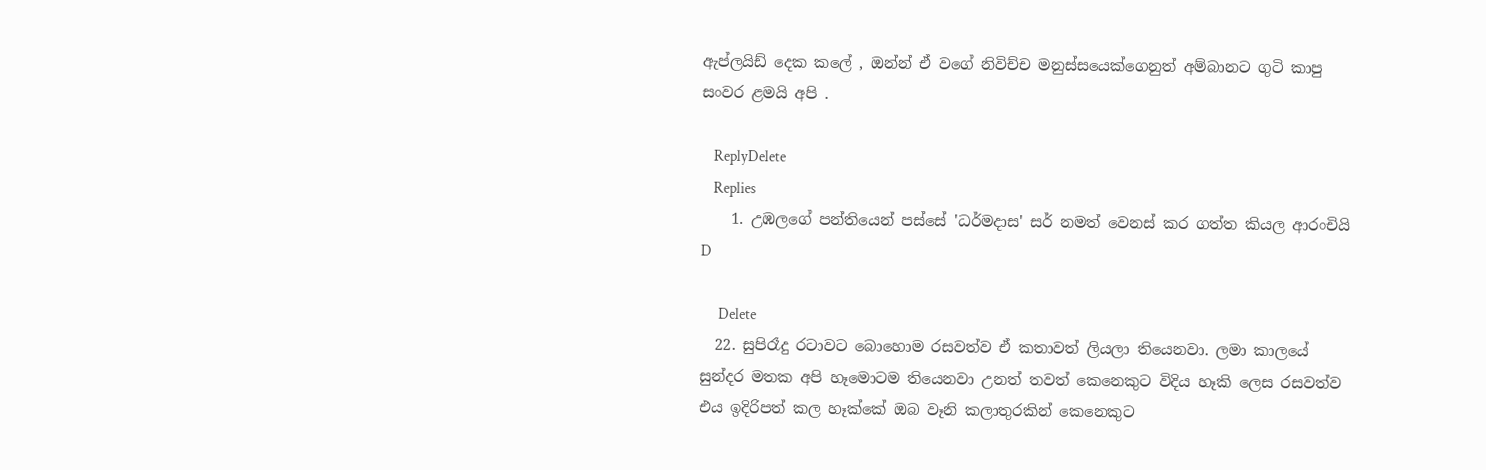ඇප්ලයිඩ් දෙක කලේ , ඔන්න් ඒ වගේ නිවිච්ච මනුස්සයෙක්ගෙනුත් අම්බානට ගුටි කාපු සංවර ළමයි අපි .

    ReplyDelete
    Replies
    1. උඹලගේ පන්තියෙන් පස්සේ 'ධර්මදාස' සර් නමත් වෙනස් කර ගත්ත කියල ආරංචියි D

      Delete
  22. සුපිරෑදු රටාවට බොහොම රසවත්ව ඒ කතාවත් ලියලා තියෙනවා. ලමා කාලයේ සුන්දර මතක අපි හෑමොටම තියෙනවා උනත් තවත් කෙනෙකුට විදිය හෑකි ලෙස රසවත්ව එය ඉදිරිපත් කල හෑක්කේ ඔබ වෑනි කලාතුරකින් කෙනෙකුට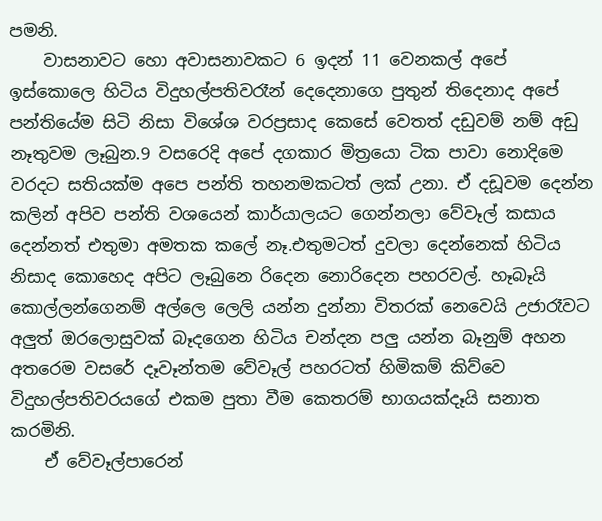පමනි.
    වාසනාවට හො අවාසනාවකට 6 ඉදන් 11 වෙනකල් අපේ ඉස්කොලෙ හිටිය විදුහල්පතිවරෑන් දෙදෙනාගෙ පුතුන් තිදෙනාද අපේ පන්තියේම සිටි නිසා විශේශ වරප්‍රසාද කෙසේ වෙතත් දඩුවම් නම් අඩු නෑතුවම ලෑබුන.9 වසරෙදි අපේ දගකාර මිත්‍රයො ටික පාවා නොදිමෙ වරදට සතියක්ම අපෙ පන්ති තහනමකටත් ලක් උනා. ඒ දඩූවම දෙන්න කලින් අපිව පන්ති වශයෙන් කාර්යාලයට ගෙන්නලා වේවෑල් කසාය දෙන්නත් එතුමා අමතක කලේ නෑ.එතුමටත් දුවලා දෙන්නෙක් හිටිය නිසාද කොහෙද අපිට ලෑබුනෙ රිදෙන නොරිදෙන පහරවල්. හෑබෑයි කොල්ලන්ගෙනම් අල්ලෙ ලෙලි යන්න දුන්නා විතරක් නෙවෙයි උජාරෑවට අලුත් ඔරලොසුවක් බෑදගෙන හිටිය චන්දන පලු යන්න බෑනුම් අහන අතරෙම වසරේ දෑවෑන්තම වේවෑල් පහරටත් හිමිකම් කිව්වෙ විදුහල්පතිවරයගේ එකම පුතා වීම කෙතරම් භාගයක්දෑයි සනාත කරමිනි.
    ඒ වේවෑල්පාරෙන්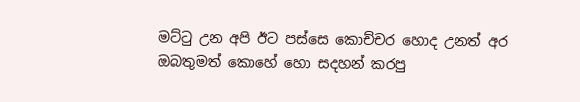මට්ටු උන අපි ඊට පස්සෙ කොච්චර හොද උනත් අර ඔබතුමත් කොහේ හො සදහන් කරපු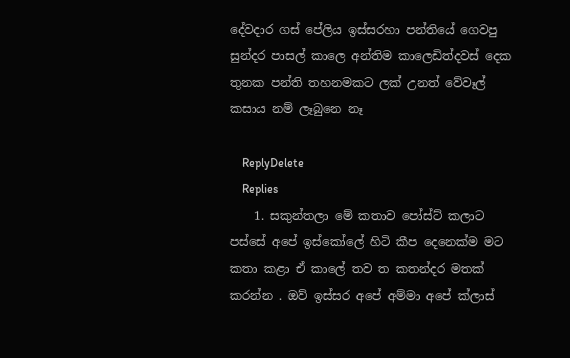දේවදාර ගස් පේලිය ඉස්සරහා පන්තියේ ගෙවපු සුන්දර පාසල් කාලෙ අන්තිම කාලෙඩිත්දවස් දෙක තුනක පන්ති තහනමකට ලක් උනත් වේවෑල් කසාය නම් ලෑබුනෙ නෑ

    ReplyDelete
    Replies
    1. සකුන්තලා මේ කතාව පෝස්ට් කලාට පස්සේ අපේ ඉස්කෝලේ හිටි කීප දෙනෙක්ම මට කතා කළා ඒ කාලේ තව ත කතන්දර මතක් කරන්න . ඔව් ඉස්සර අපේ අම්මා අපේ ක්ලාස්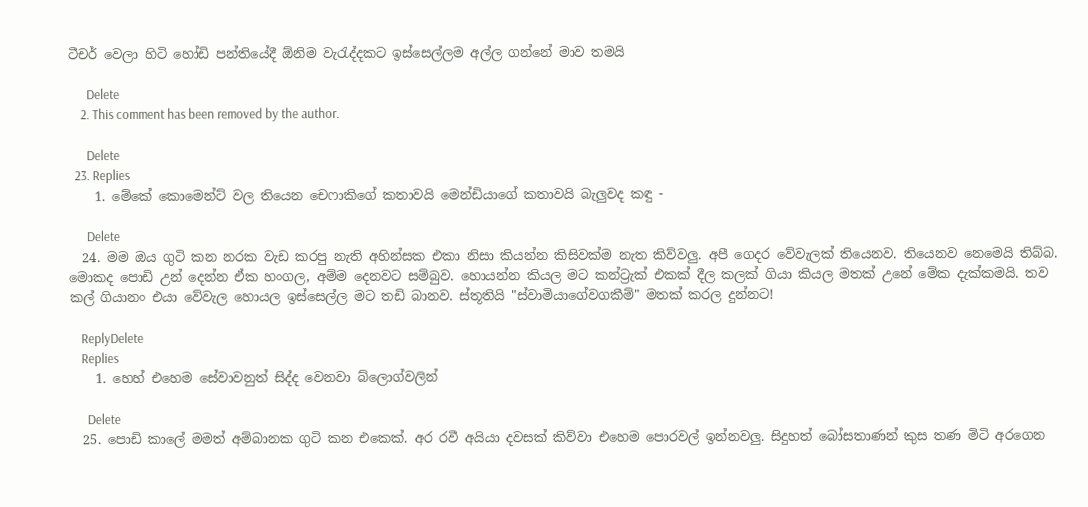ටීචර් වෙලා හිටි හෝඩි පන්තියේදී ඕනිම වැරැද්දකට ඉස්සෙල්ලම අල්ල ගන්නේ මාව තමයි

      Delete
    2. This comment has been removed by the author.

      Delete
  23. Replies
    1. මේකේ කොමෙන්ට් වල තියෙන චෙෆාකිගේ කතාවයි මෙන්ඩියාගේ කතාවයි බැලුවද කඳු -

      Delete
  24. මම ඔය ගුටි කන නරක වැඩ කරපු නැති අහින්සක එකා නිසා කියන්න කිසිවක්ම නැත කිව්වලු. අපී ගෙදර වේවැලක් තියෙනව. තියෙනව නෙමෙයි තිබ්බ. මොකද පොඩි උන් දෙන්න ඒක හංගල, අම්ම දෙනවට සම්බුව. හොයන්න කියල මට කන්ට්‍රැක් එකක් දීල කලක් ගියා කියල මතක් උනේ මේක දැක්කමයි. තව කල් ගියානං එයා වේවැල හොයල ඉස්සෙල්ල මට තඩි බානව. ස්තූතියි "ස්වාමියාගේවගකීම්" මතක් කරල දුන්නට!

    ReplyDelete
    Replies
    1. හෙහ් එහෙම සේවාවනුත් සිද්ද වෙනවා බ්ලොග්වලින්

      Delete
  25. පොඩි කාලේ මමත් අම්බානක ගුටි කන එකෙක්. අර රවී අයියා දවසක් කිව්වා එහෙම පොරවල් ඉන්නවලු. සිදුහත් බෝසතාණන් කුස තණ මිටි අරගෙන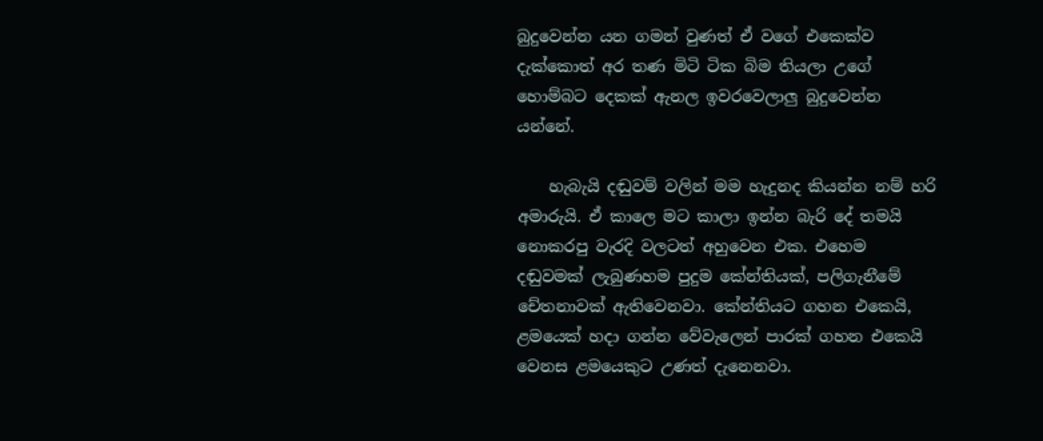බුදුවෙන්න යන ගමන් වුණත් ඒ වගේ එකෙක්ව දැක්කොත් අර තණ මිටි ටික බිම තියලා උගේ හොම්බට දෙකක් ඇනල ඉවරවෙලාලු බුදුවෙන්න යන්නේ.

    හැබැයි දඬුවම් වලින් මම හැදුනද කියන්න නම් හරි අමාරුයි. ඒ කාලෙ මට කාලා ඉන්න බැරි දේ තමයි නොකරපු වැරදි වලටත් අහුවෙන එක. එහෙම දඬුවමක් ලැබුණහම පුදුම කේන්තියක්, පලිගැනීමේ චේතනාවක් ඇතිවෙනවා. කේන්තියට ගහන එකෙයි, ළමයෙක් හදා ගන්න වේවැලෙන් පාරක් ගහන එකෙයි වෙනස ළමයෙකුට උණත් දැනෙනවා.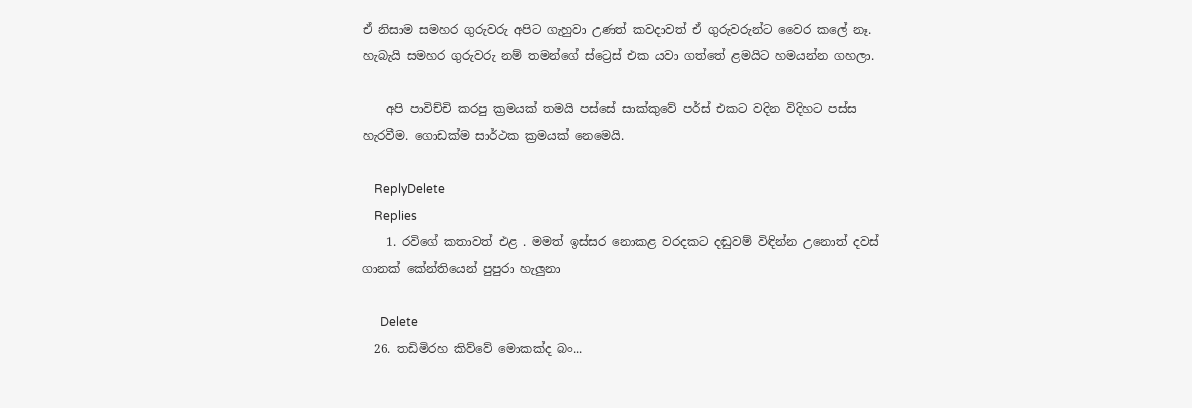ඒ නිසාම සමහර ගුරුවරු අපිට ගැහුවා උණත් කවදාවත් ඒ ගුරුවරුන්ට වෛර කලේ නෑ. හැබැයි සමහර ගුරුවරු නම් තමන්ගේ ස්ට්‍රෙස් එක යවා ගත්තේ ළමයිට හමයන්න ගහලා.

    අපි පාවිච්චි කරපු ක්‍රමයක් තමයි පස්සේ සාක්කුවේ පර්ස් එකට වදින විදිහට පස්ස හැරවීම. ගොඩක්ම සාර්ථක ක්‍රමයක් නෙමෙයි.

    ReplyDelete
    Replies
    1. රවිගේ කතාවත් එළ . මමත් ඉස්සර නොකළ වරදකට දඬුවම් විඳින්න උනොත් දවස් ගානක් කේන්තියෙන් පුපුරා හැලුනා

      Delete
  26. තඩිමිරහ කිව්වේ මොකක්ද බං...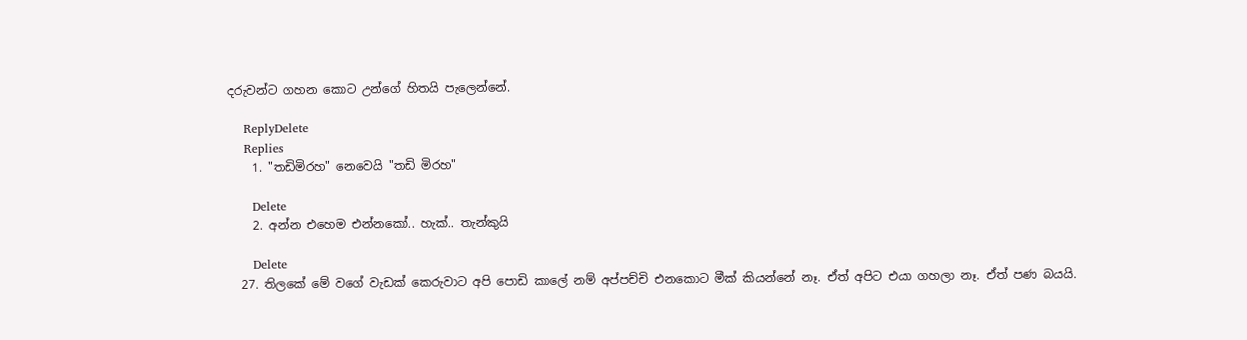දරුවන්ට ගහන කොට උන්ගේ හිතයි පැලෙන්නේ.

    ReplyDelete
    Replies
    1. "තඩිමිරහ" නෙවෙයි "තඩි මිරහ"

      Delete
    2. අන්න එහෙම එන්නකෝ.. හැක්.. තැන්කුයි

      Delete
  27. තිලකේ මේ වගේ වැඩක් කෙරුවාට අපි පොඩි කාලේ නම් අප්පච්චි එනකොට මීක් කියන්නේ නෑ. ඒත් අපිට එයා ගහලා නෑ. ඒත් පණ බයයි.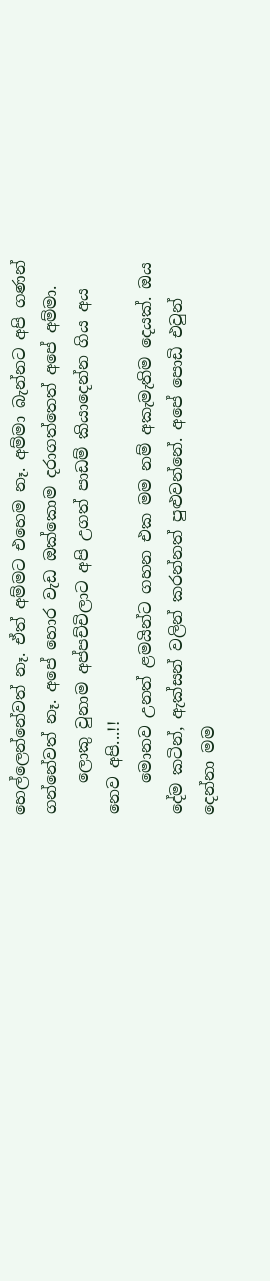හෙල්ලෙන්නේවත් නෑ. ඒත් අම්මට එහෙම නෑ. අම්මා බැන්නට අපි ගණන් ගන්නේවත් නෑ. අපේ හොර වැඩ ඔක්කොම දරාගත්තෙත් අපේ අම්මා.
    ලොකු වුනාම අප්පච්චිලාට අපි උගත් පාඩම් කියාදෙන්න ගිය අය නෙව අපි...!!
    මොනව උනත් ළමයින්ට ගහන එක මම නම් අකැමැතිම දෙයක්. ඔය දේම කටින්, ඇක්සන් වලින් කරන්නත් පුළුවන්නේ. අපේ පොඩි එවුන් දෙන්නා මම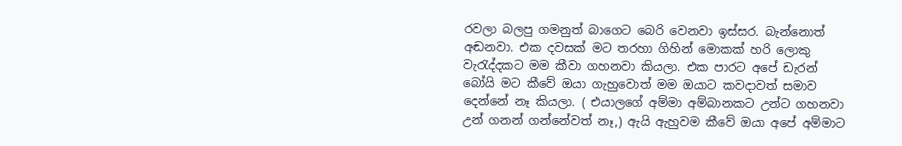රවලා බලපු ගමනුත් බාගෙට බෙරි වෙනවා ඉස්සර. බැන්නොත් අඬනවා. එක දවසක් මට තරහා ගිහින් මොකක් හරි ලොකු වැරැද්දකට මම කීවා ගහනවා කියලා. එක පාරට අපේ ඩැරන් බෝයි මට කීවේ ඔයා ගැහුවොත් මම ඔයාට කවදාවත් සමාව දෙන්නේ නෑ කියලා. ( එයාලගේ අම්මා අම්බානකට උන්ට ගහනවා උන් ගනන් ගන්නේවත් නෑ,) ඇයි ඇහුවම කීවේ ඔයා අපේ අම්මාට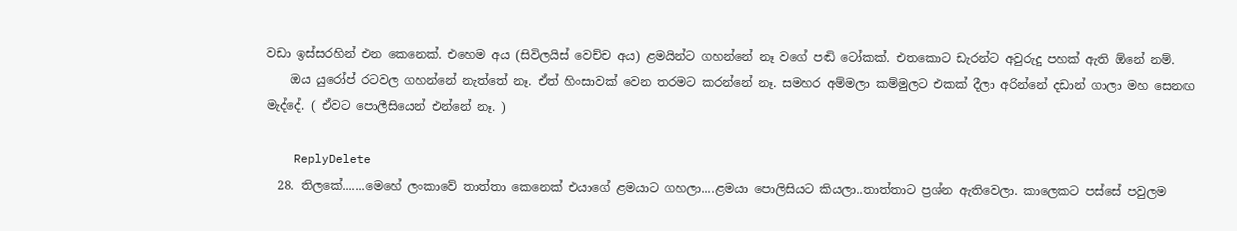වඩා ඉස්සරහින් එන කෙනෙක්. එහෙම අය (සිවිලයිස් වෙච්ච අය) ළමයින්ට ගහන්නේ නෑ වගේ පඬි ටෝකක්. එතකොට ඩැරන්ට අවුරුදු පහක් ඇති ඕනේ නම්.
    ඔය යුරෝප් රටවල ගහන්නේ නැත්තේ නෑ. ඒත් හිංසාවක් වෙන තරමට කරන්නේ නෑ. සමහර අම්මලා කම්මුලට එකක් දීලා අරින්නේ දඩාන් ගාලා මහ සෙනඟ මැද්දේ. ( ඒවට පොලීසියෙන් එන්නේ නෑ. )

    ReplyDelete
  28. තිලකේ.......මෙහේ ලංකාවේ තාත්තා කෙනෙක් එයාගේ ළමයාට ගහලා....ළමයා පොලිසියට කියලා..තාත්තාට ප්‍රශ්න ඇතිවෙලා. කාලෙකට පස්සේ පවුලම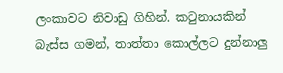ලංකාවට නිවාඩු ගිහින්. කටුනායකින් බැස්ස ගමන්, තාත්තා කොල්ලට දුන්නාලු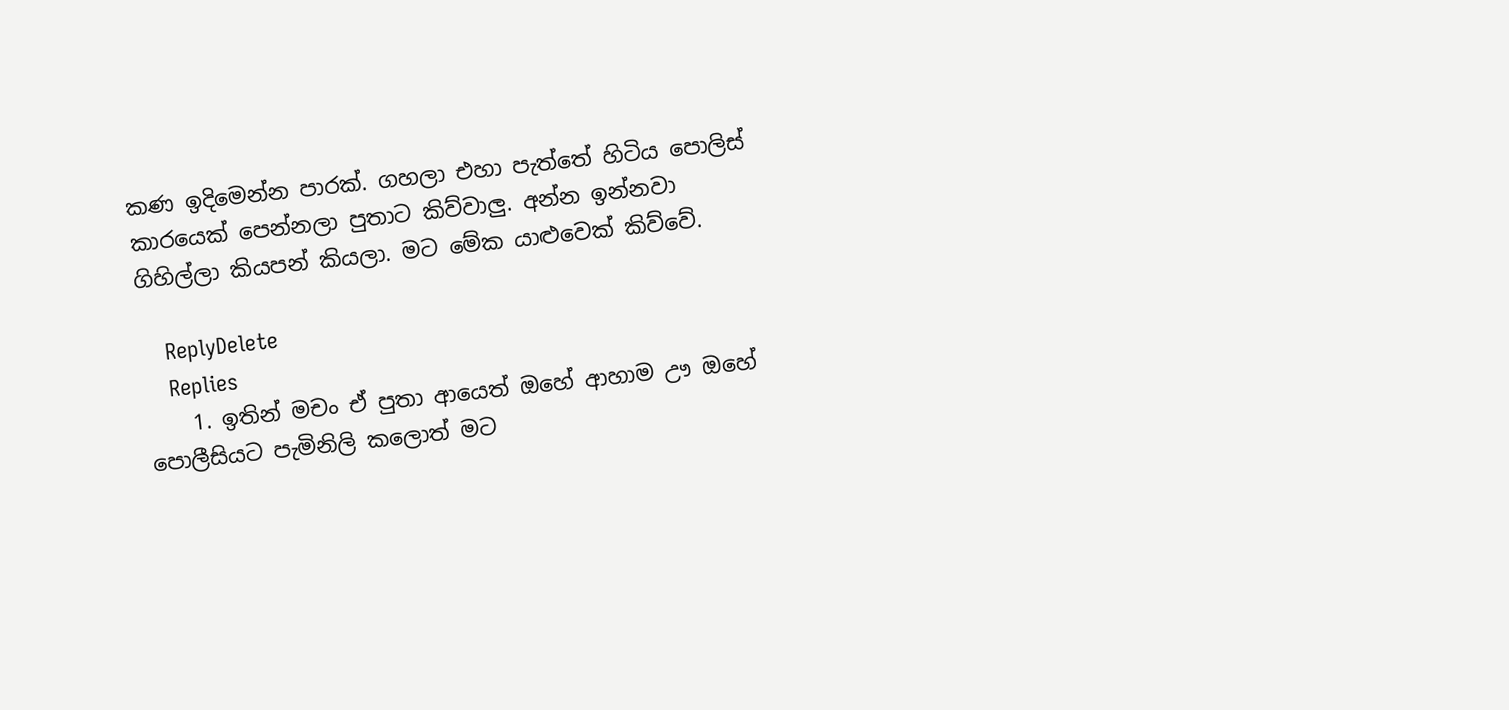කණ ඉදිමෙන්න පාරක්. ගහලා එහා පැත්තේ හිටිය පොලිස් කාරයෙක් පෙන්නලා පුතාට කිව්වාලු. අන්න ඉන්නවා ගිහිල්ලා කියපන් කියලා. මට මේක යාළුවෙක් කිව්වේ.

    ReplyDelete
    Replies
    1. ඉතින් මචං ඒ පුතා ආයෙත් ඔහේ ආහාම ඌ ඔහේ පොලීසියට පැමිනිලි කලොත් මට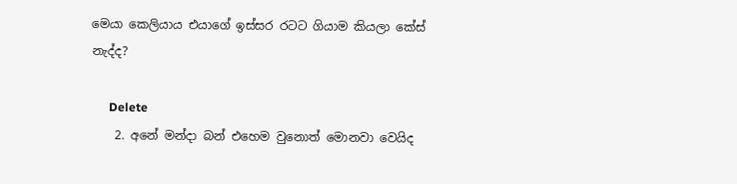මෙයා කෙලියාය එයාගේ ඉස්සර රටට ගියාම කියලා කේස් නැද්ද?

      Delete
    2. අනේ මන්දා බන් එහෙම වුනොත් මොනවා වෙයිද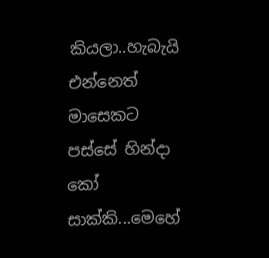කියලා..හැබැයි එන්නෙත් මාසෙකට පස්සේ හින්දා කෝ සාක්කි...මෙහේ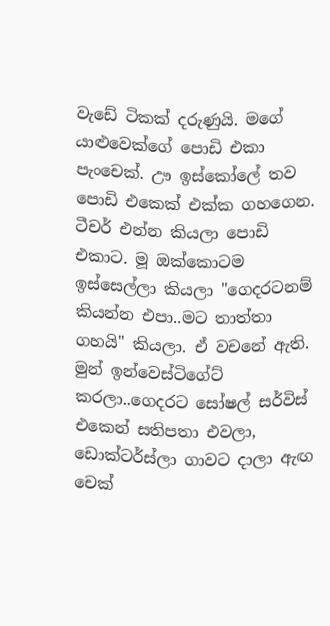වැඩේ ටිකක් දරුණුයි. මගේ යාළුවෙක්ගේ පොඩි එකා පැංචෙක්. ඌ ඉස්කෝලේ තව පොඩි එකෙක් එක්ක ගහගෙන. ටීචර් එන්න කියලා පොඩි එකාට. මූ ඔක්කොටම ඉස්සෙල්ලා කියලා "ගෙදරටනම් කියන්න එපා..මට තාත්තා ගහයි" කියලා. ඒ වචනේ ඇති. මුන් ඉන්වෙස්ටිගේට් කරලා..ගෙදරට සෝෂල් සර්විස් එකෙන් සතිපතා එවලා, ඩොක්ටර්ස්ලා ගාවට දාලා ඇඟ චෙක්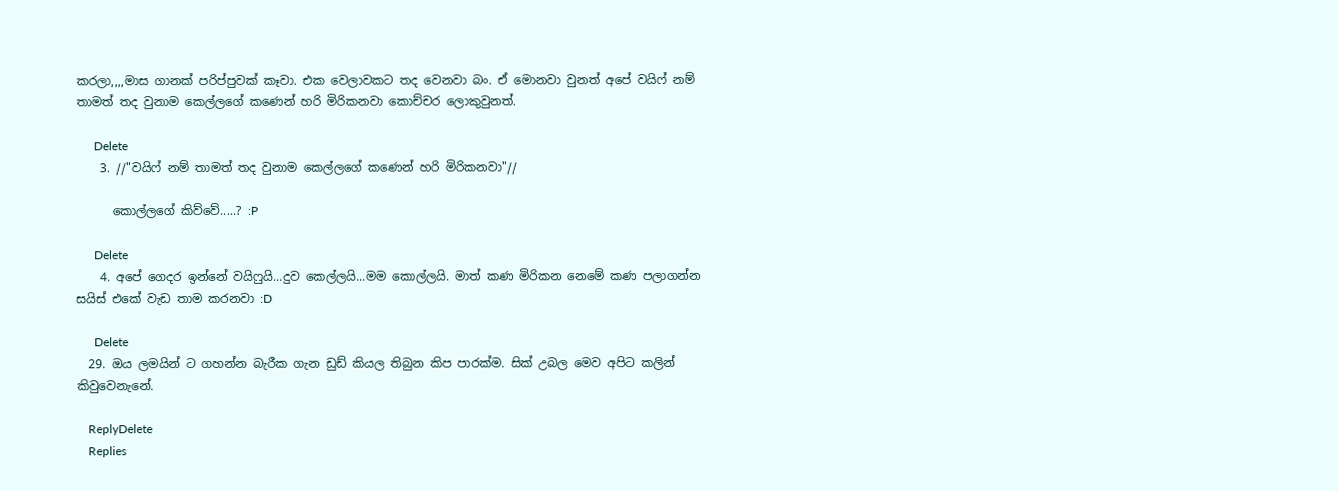කරලා,,,,මාස ගානක් පරිප්පුවක් කෑවා. එක වෙලාවකට තද වෙනවා බං. ඒ මොනවා වුනත් අපේ වයිෆ් නම් තාමත් තද වුනාම කෙල්ලගේ කණෙන් හරි මිරිකනවා කොච්චර ලොකුවුනත්.

      Delete
    3. //"වයිෆ් නම් තාමත් තද වුනාම කෙල්ලගේ කණෙන් හරි මිරිකනවා"//

      කොල්ලගේ කිව්වේ.....? :P

      Delete
    4. අපේ ගෙදර ඉන්නේ වයිෆුයි...දුව කෙල්ලයි...මම කොල්ලයි. මාත් කණ මිරිකන නෙමේ කණ පලාගන්න සයිස් එකේ වැඩ තාම කරනවා :D

      Delete
  29. ඔය ලමයින් ට ගහන්න බැරීක ගැන ඩුඩ් කියල තිබුන කිප පාරක්ම. සික් උබල මෙව අපිට කලින් කිවුවෙනැනේ.

    ReplyDelete
    Replies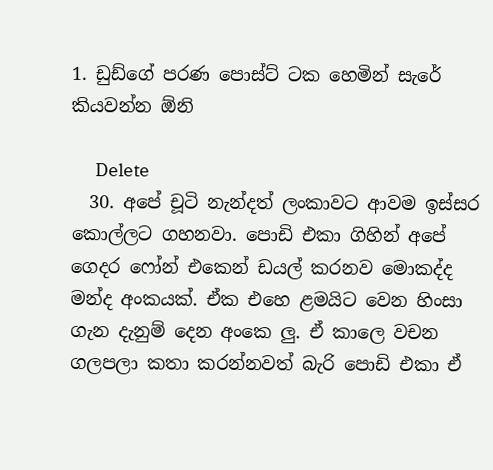1. ඩුඩ්ගේ පරණ පොස්ට් ටක හෙමින් සැරේ කියවන්න ඕනි

      Delete
  30. අපේ චූටි නැන්දත් ලංකාවට ආවම ඉස්සර කොල්ලට ගහනවා. පොඩි එකා ගිහින් අපේ ගෙදර ෆෝන් එකෙන් ඩයල් කරනව මොකද්ද මන්ද අංකයක්. ඒක එහෙ ළමයිට වෙන හිංසා ගැන දැනුම් දෙන අංකෙ ලු. ඒ කාලෙ වචන ගලපලා කතා කරන්නවත් බැරි පොඩි එකා ඒ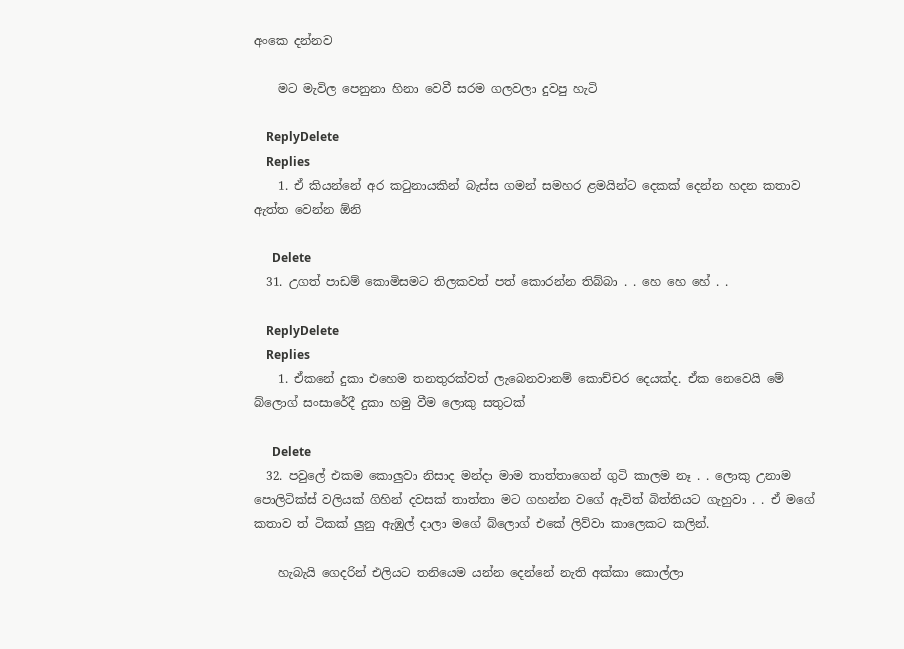අංකෙ දන්නව

    මට මැවිල පෙනුනා හිනා වෙවී සරම ගලවලා දුවපු හැටි

    ReplyDelete
    Replies
    1. ඒ කියන්නේ අර කටුනායකින් බැස්ස ගමන් සමහර ළමයින්ට දෙකක් දෙන්න හදන කතාව ඇත්ත වෙන්න ඕනි

      Delete
  31. උගත් පාඩම් කොමිසමට තිලකවත් පත් කොරන්න තිබ්බා . . හෙ හෙ හේ . .

    ReplyDelete
    Replies
    1. ඒකනේ දුකා එහෙම තනතුරක්වත් ලැබෙනවානම් කොච්චර දෙයක්ද. ඒක නෙවෙයි මේ බ්ලොග් සංසාරේදී දුකා හමු වීම ලොකු සතුටක්

      Delete
  32. පවුලේ එකම කොලුවා නිසාද මන්දා මාම තාත්තාගෙන් ගුටි කාලම නෑ . . ලොකු උනාම පොලිටික්ස් වලියක් ගිහින් දවසක් තාත්තා මට ගහන්න වගේ ඇවිත් බිත්තියට ගැහුවා . . ඒ මගේ කතාව ත් ටිකක් ලුනු ඇඹුල් දාලා මගේ බ්ලොග් එකේ ලිව්වා කාලෙකට කලින්.

    හැබැයි ගෙදරින් එලියට තනියෙම යන්න දෙන්නේ නැති අක්කා කොල්ලා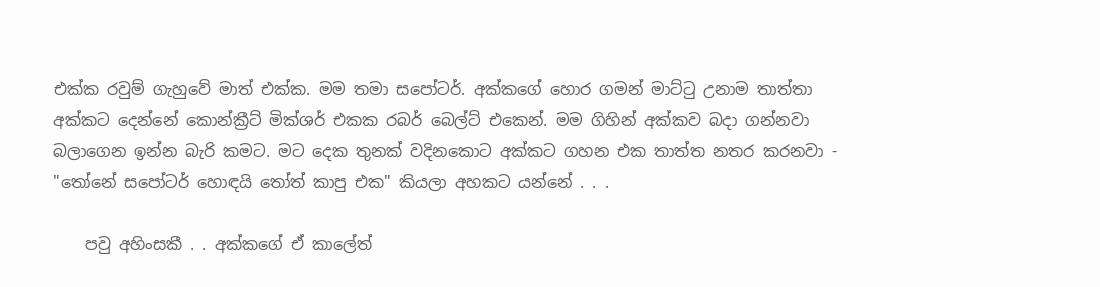එක්ක රවුම් ගැහුවේ මාත් එක්ක. මම තමා සපෝටර්. අක්කගේ හොර ගමන් මාට්ටු උනාම තාත්තා අක්කට දෙන්නේ කොන්ක්‍රීට් මික්ශර් එකක රබර් බෙල්ට් එකෙන්. මම ගිහින් අක්කව බදා ගන්නවා බලාගෙන ඉන්න බැරි කමට. මට දෙක තුනක් වදිනකොට අක්කට ගහන එක තාත්ත නතර කරනවා - "තෝනේ සපෝටර් හොඳයි තෝත් කාපු එක" කියලා අහකට යන්නේ . . .

    පවු අහිංසකී . . අක්කගේ ඒ කාලේත්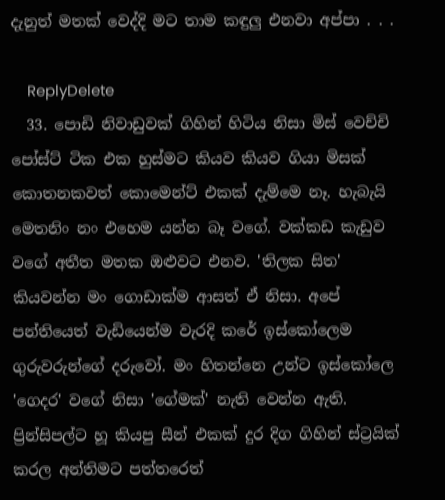දැනුත් මතක් වෙද්දි මට තාම කඳුලු එනවා අප්පා . . .

    ReplyDelete
  33. පොඩි නිවාඩුවක් ගිහින් හිටිය නිසා මිස් වෙච්චි පෝස්ට් ටික එක හුස්මට කියව කියව ගියා මිසක් කොතනකවත් කොමෙන්ට් එකක් දැම්මෙ නෑ. හැබැයි මෙතනිං නං එහෙම යන්න බෑ වගේ. වක්කඩ කැඩුව වගේ අතීත මතක ඔළුවට එනව. 'තිලක සිත' කියවන්න මං ගොඩාක්ම ආසත් ඒ නිසා. අපේ පන්තියෙත් වැඩියෙන්ම වැරදි කරේ ඉස්කෝලෙම ගුරුවරුන්ගේ දරුවෝ. මං හිතන්නෙ උන්ට ඉස්කෝලෙ 'ගෙදර' වගේ නිසා 'ගේමක්' නැති වෙන්න ඇති. ප්‍රින්සිපල්ට හූ කියපු සීන් එකක් දුර දිග ගිහින් ස්ට්‍රයික් කරල අන්තිමට පත්තරෙත්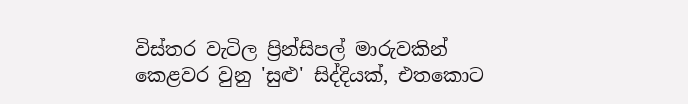විස්තර වැටිල ප්‍රින්සිපල් මාරුවකින් කෙළවර වුනු 'සුළු' සිද්දියක්, එතකොට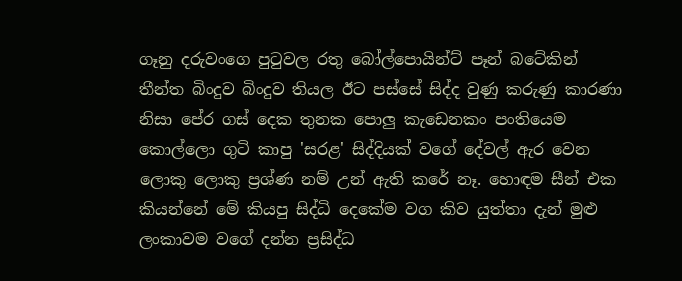ගෑනු දරුවංගෙ පුටුවල රතු බෝල්පොයින්ට් පෑන් බටේකින් තීන්ත බිංදුව බිංදුව තියල ඊට පස්සේ සිද්ද වුණු කරුණු කාරණා නිසා පේර ගස් දෙක තුනක පොලු කැඩෙනකං පංතියෙම කොල්ලො ගුටි කාපු 'සරළ' සිද්දියක් වගේ දේවල් ඇර වෙන ලොකු ලොකු ප්‍රශ්ණ නම් උන් ඇති කරේ නෑ. හොඳම සීන් එක කියන්නේ මේ කියපු සිද්ධි දෙකේම වග කිව යුත්තා දැන් මුළු ලංකාවම වගේ දන්න ප්‍රසිද්ධ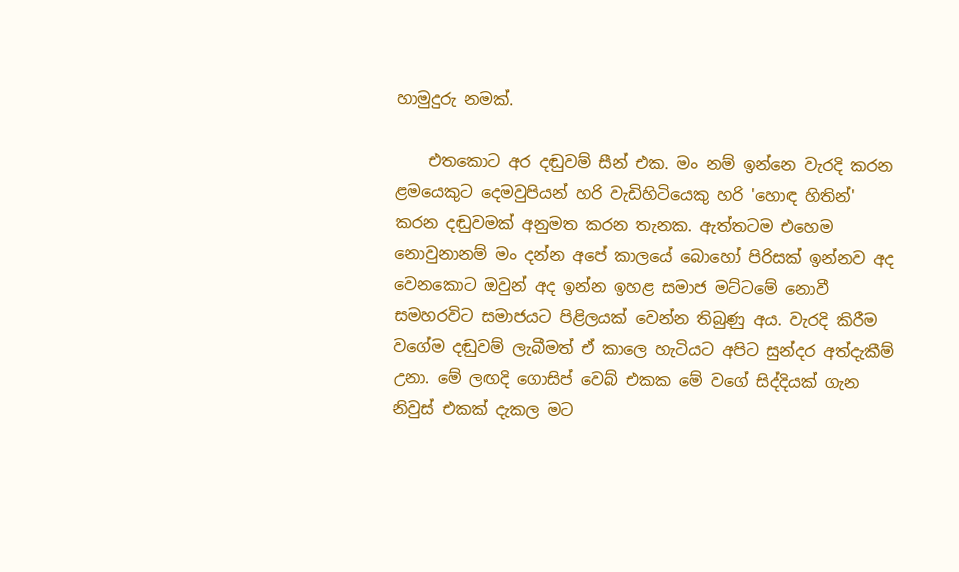හාමුදුරු නමක්.

    එතකොට අර දඬුවම් සීන් එක. මං නම් ඉන්නෙ වැරදි කරන ළමයෙකුට දෙමවුපියන් හරි වැඩිහිටියෙකු හරි 'හොඳ හිතින්' කරන දඬුවමක් අනුමත කරන තැනක. ඇත්තටම එහෙම නොවුනානම් මං දන්න අපේ කාලයේ බොහෝ පිරිසක් ඉන්නව අද වෙනකොට ඔවුන් අද ඉන්න ඉහළ සමාජ මට්ටමේ නොවී සමහරවිට සමාජයට පිළිලයක් වෙන්න තිබුණු අය. වැරදි කිරීම වගේම දඬුවම් ලැබීමත් ඒ කාලෙ හැටියට අපිට සුන්දර අත්දැකීම් උනා. මේ ලඟදි ගොසිප් වෙබ් එකක මේ වගේ සිද්දියක් ගැන නිවුස් එකක් දැකල මට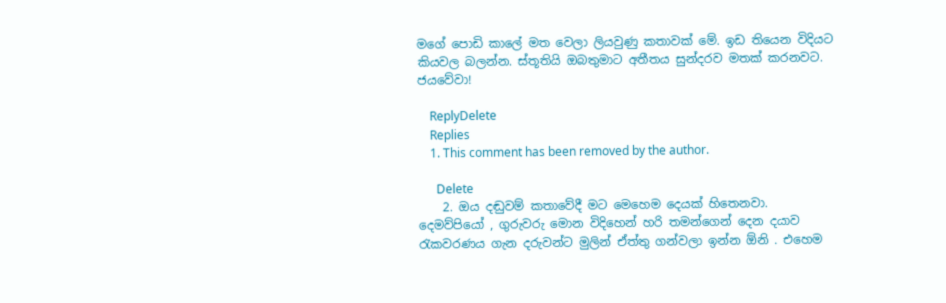මගේ පොඩි කාලේ මත වෙලා ලියවුණු කතාවක් මේ. ඉඩ තියෙන විදියට කියවල බලන්න. ස්තූතියි ඔබතුමාට අතීතය සුන්දරව මතක් කරනවට. ජයවේවා!

    ReplyDelete
    Replies
    1. This comment has been removed by the author.

      Delete
    2. ඔය දඬුවම් කතාවේදී මට මෙහෙම දෙයක් හිතෙනවා. දෙමව්පියෝ , ගුරුවරු මොන විදිහෙන් හරි තමන්ගෙන් දෙන දයාව රැකවරණය ගැන දරුවන්ට මුලින් ඒත්තු ගන්වලා ඉන්න ඕනි . එහෙම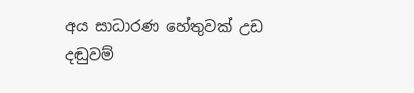අය සාධාරණ හේතුවක් උඩ දඬුවම්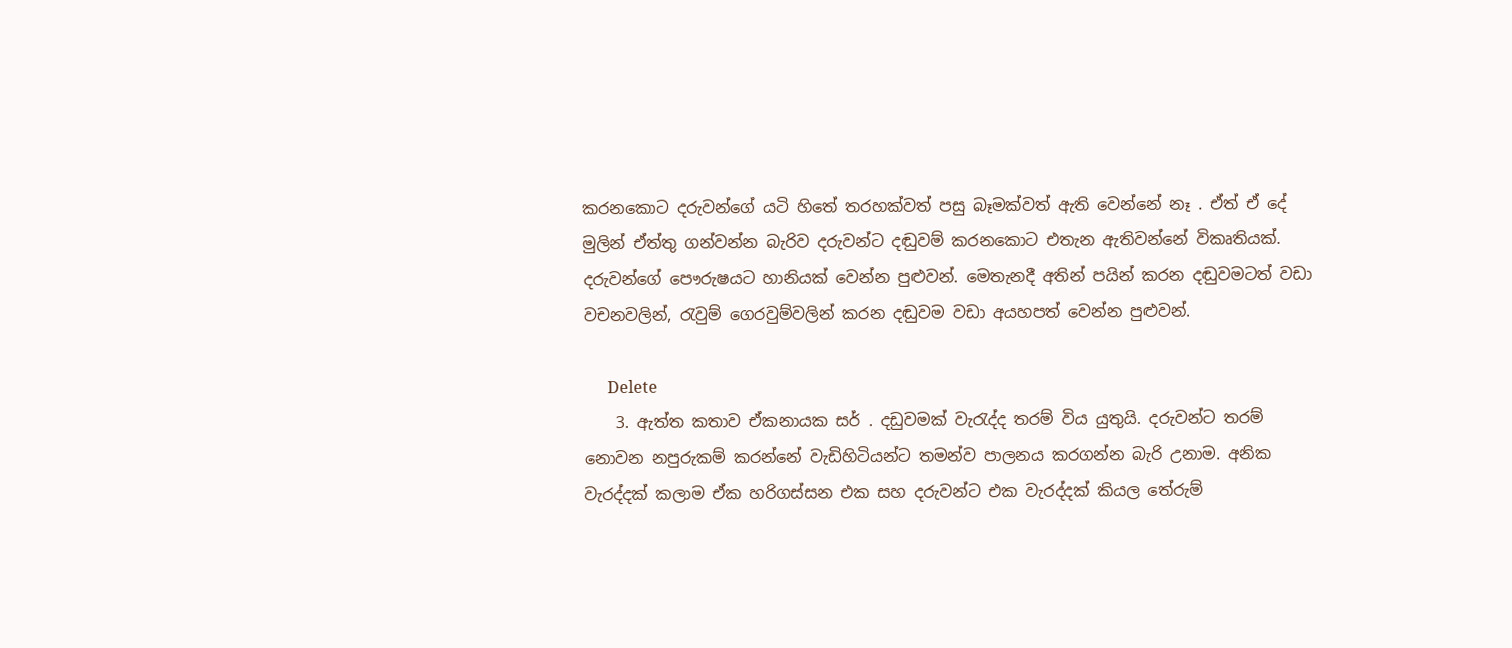කරනකොට දරුවන්ගේ යටි හිතේ තරහක්වත් පසු බෑමක්වත් ඇති වෙන්නේ නෑ . ඒත් ඒ දේ මුලින් ඒත්තු ගන්වන්න බැරිව දරුවන්ට දඬුවම් කරනකොට එතැන ඇතිවන්නේ විකෘතියක්. දරුවන්ගේ පෞරුෂයට හානියක් වෙන්න පුළුවන්. මෙතැනදී අතින් පයින් කරන දඬුවමටත් වඩා වචනවලින්, රැවුම් ගෙරවුම්වලින් කරන දඬුවම වඩා අයහපත් වෙන්න පුළුවන්.

      Delete
    3. ඇත්ත කතාව ඒකනායක සර් . දඩුවමක් වැරැද්ද තරම් විය යුතුයි. දරුවන්ට තරම් නොවන නපුරුකම් කරන්නේ වැඩිහිටියන්ට තමන්ව පාලනය කරගන්න බැරි උනාම. අනික වැරද්දක් කලාම ඒක හරිගස්සන එක සහ දරුවන්ට එක වැරද්දක් කියල තේරුම්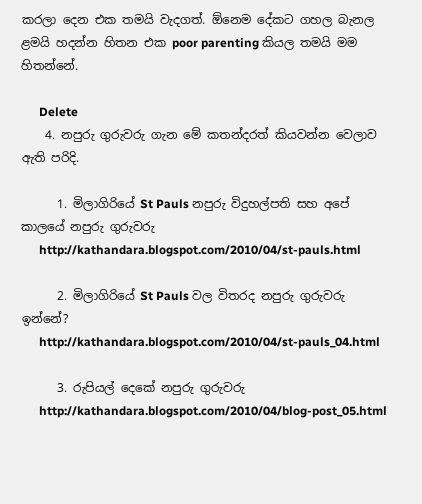කරලා දෙන එක තමයි වැදගත්. ඕනෙම දේකට ගහල බැනල ළමයි හදන්න හිතන එක poor parenting කියල තමයි මම හිතන්නේ.

      Delete
    4. නපුරු ගුරුවරු ගැන මේ කතන්දරත් කියවන්න වෙලාව ඇති පරිදි.

      1. මිලාගිරියේ St Pauls නපුරු විදුහල්පති සහ අපේ කාලයේ නපුරු ගුරුවරු
      http://kathandara.blogspot.com/2010/04/st-pauls.html

      2. මිලාගිරියේ St Pauls වල විතරද නපුරු ගුරුවරු ඉන්නේ?
      http://kathandara.blogspot.com/2010/04/st-pauls_04.html

      3. රුපියල් දෙකේ නපුරු ගුරුවරු
      http://kathandara.blogspot.com/2010/04/blog-post_05.html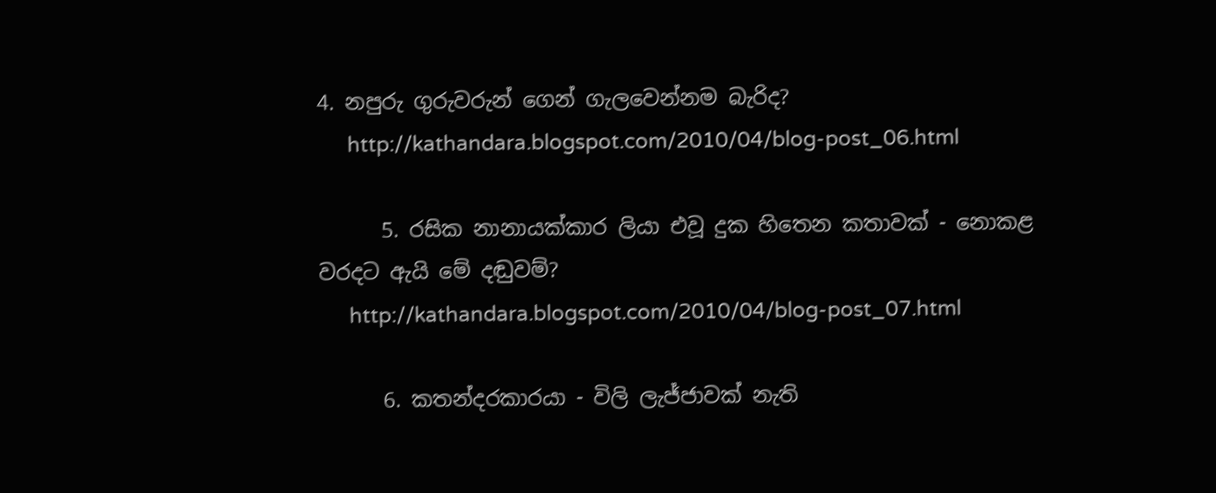4. නපුරු ගුරුවරුන් ගෙන් ගැලවෙන්නම බැරිද?
      http://kathandara.blogspot.com/2010/04/blog-post_06.html

      5. රසික නානායක්කාර ලියා එවූ දුක හිතෙන කතාවක් - නොකළ වරදට ඇයි මේ දඬුවම්?
      http://kathandara.blogspot.com/2010/04/blog-post_07.html

      6. කතන්දරකාරයා - විලි ලැජ්ජාවක් නැති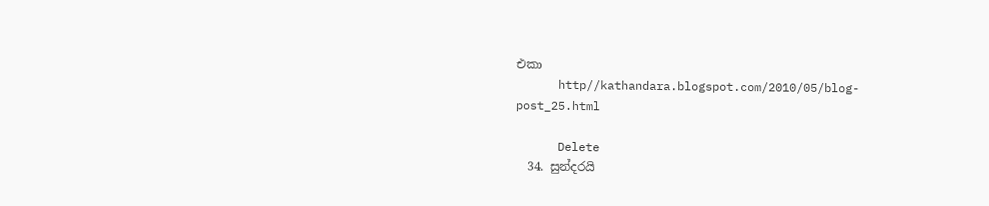එකා
      http//kathandara.blogspot.com/2010/05/blog-post_25.html

      Delete
  34. සුන්දරයි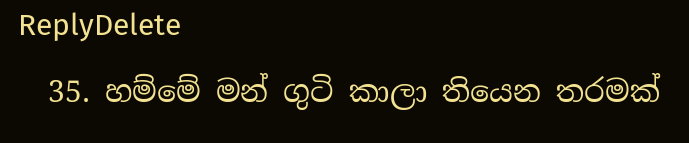ReplyDelete
  35. හම්මේ මන් ගුටි කාලා තියෙන තරමක්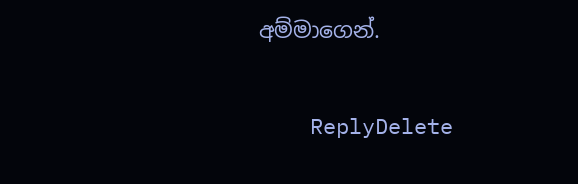අම්මාගෙන්.

    ReplyDelete